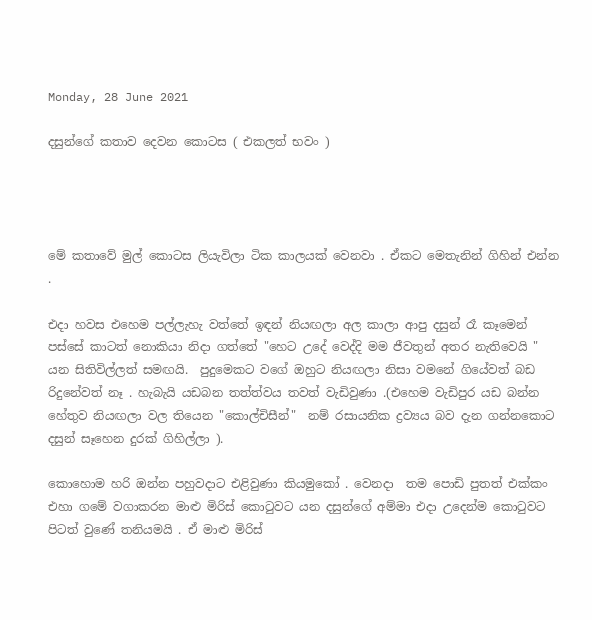Monday, 28 June 2021

දසුන්ගේ කතාව දෙවන කොටස ( එකලත් භවං )




මේ කතාවේ මුල් කොටස ලියැවිලා ටික කාලයක් වෙනවා . ඒකට මෙතැනින් ගිහින් එන්න .

එදා හවස එහෙම පල්ලැහැ වත්තේ ඉඳන් නියඟලා අල කාලා ආපු දසුන් රෑ කෑමෙන් පස්සේ කාටත් නොකියා නිදා ගත්තේ "හෙට උදේ වෙද්දි මම ජීවතුන් අතර නැතිවෙයි " යන සිතිවිල්ලත් සමඟයි.  පුදුමෙකට වගේ ඔහුට නියඟලා නිසා වමනේ ගියේවත් බඩ රිදුනේවත් නෑ . හැබැයි යඩබන තත්ත්වය තවත් වැඩිවුණා .(එහෙම වැඩිපුර යඩ බන්න හේතුව නියඟලා වල තියෙන "කොල්චිසීන්"  නම් රසායනික ද්‍රව්‍යය බව දැන ගන්නකොට දසුන් සෑහෙන දුරක් ගිහිල්ලා ).

කොහොම හරි ඔන්න පහුවදාට එළිවුණා කියමුකෝ . වෙනදා  තම පොඩි පුතත් එක්කං එහා ගමේ වගාකරන මාළු මිරිස් කොටුවට යන දසුන්ගේ අම්මා එදා උදෙන්ම කොටුවට පිටත් වුණේ තනියමයි . ඒ මාළු මිරිස්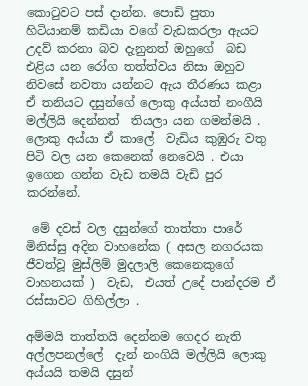කොටුවට පස් දාන්න. පොඩි පුතා හිටියානම් කඩියා වගේ වැඩකරලා ඇයට උදව් කරනා බව දැනුනත් ඔහුගේ  බඩ එළිය යන රෝග තත්ත්වය නිසා ඔහුව නිවසේ නවතා යන්නට ඇය තීරණය කළා ඒ තනියට දසුන්ගේ ලොකු අය්යත් නංගීයි මල්ලියි දෙන්නත්  තියලා යන ගමන්මයි . ලොකු අය්යා ඒ කාලේ  වැඩිය කුඹුරු වතු පිටි වල යන කෙනෙක් නෙවෙයි . එයා ඉගෙන ගන්න වැඩ තමයි වැඩි පුර කරන්නේ.

 මේ දවස් වල දසුන්ගේ තාත්තා පාරේ මිනිස්සු අදින වාහනේක ( අසල නගරයක ජීවත්වූ මුස්ලිම් මුදලාලි කෙනෙකුගේ වාහනයක් )  වැඩ,  එයත් උදේ පාන්දරම ඒ රස්සාවට ගිහිල්ලා .

අම්මයි තාත්තයි දෙන්නම ගෙදර නැති අල්ලපනල්ලේ  දැන් නංගියි මල්ලියි ලොකු අය්යයි තමයි දසුන්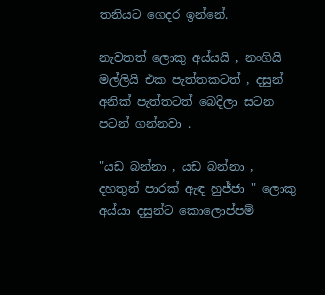තනියට ගෙදර ඉන්නේ.

නැවතත් ලොකු අය්යයි , නංගියි මල්ලියි එක පැත්තකටත් , දසුන් අනික් පැත්තටත් බෙදිලා සටන පටන් ගන්නවා .

"යඩ බන්නා , යඩ බන්නා , දහතුන් පාරක් ඇඳ හුජ්ජා " ලොකු අය්යා දසුන්ට කොලොප්පම්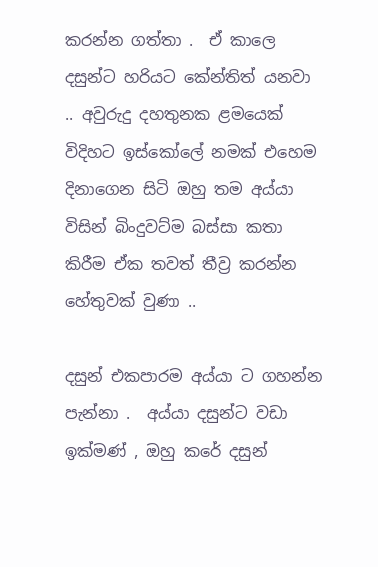කරන්න ගත්තා .  ඒ කාලෙ දසුන්ට හරියට කේන්තිත් යනවා .. අවුරුදු දහතුනක ළමයෙක් විදිහට ඉස්කෝලේ නමක් එහෙම දිනාගෙන සිටි ඔහු තම අය්යා විසින් බිංදුවට්ම බස්සා කතා කිරීම ඒක තවත් තීව්‍ර කරන්න හේතුවක් වුණා ..

දසුන් එකපාරම අය්යා ට ගහන්න පැන්නා .  අය්යා දසුන්ට වඩා ඉක්මණ් , ඔහු කරේ දසුන්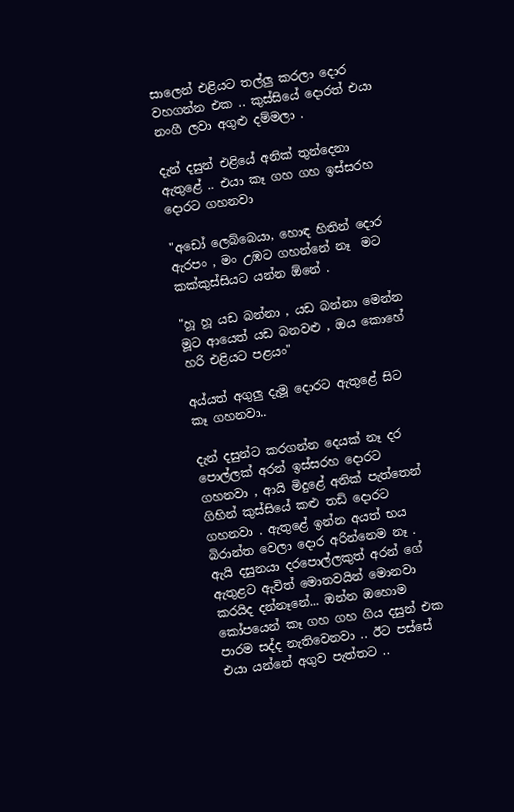සාලෙන් එළියට තල්ලු කරලා දොර වහගන්න එක .. කුස්සියේ දොරත් එයා නංගී ලවා අගුළු දම්මලා .

දැන් දසුන් එළියේ අනික් තුන්දෙනා ඇතුළේ .. එයා කෑ ගහ ගහ ඉස්සරහ දොරට ගහනවා

"අඩෝ ලෙබ්බෙයා, හොඳ හිතින් දොර ඇරපං , මං උඹට ගහන්නේ නෑ  මට කක්කුස්සියට යන්න ඕනේ .

"හූ හූ යඩ බන්නා , යඩ බන්නා මෙන්න මූට ආයෙත් යඩ බනවළු , ඔය කොහේ හරි එළියට පළයං"

අය්යත් අගුලු දැමූ දොරට ඇතුළේ සිට කෑ ගහනවා..

දැන් දසුන්ට කරගන්න දෙයක් නෑ දර පොල්ලක් අරන් ඉස්සරහ දොරට ගහනවා , ආයි මිදුළේ අනික් පැත්තෙන් ගිහින් කුස්සියේ කළු තඩි දොරට ගහනවා . ඇතුළේ ඉන්න අයත් භය බිරාන්ත වෙලා දොර අරින්නෙම නෑ . ඇයි දසුනයා දරපොල්ලකුත් අරන් ගේ ඇතුළට ඇවිත් මොනවයින් මොනවා කරයිද දන්නෑනේ... ඔන්න ඔහොම කෝපයෙන් කෑ ගහ ගහ ගිය දසුන් එක පාරම සද්ද නැතිවෙනවා .. ඊට පස්සේ එයා යන්නේ අගුව පැත්තට ..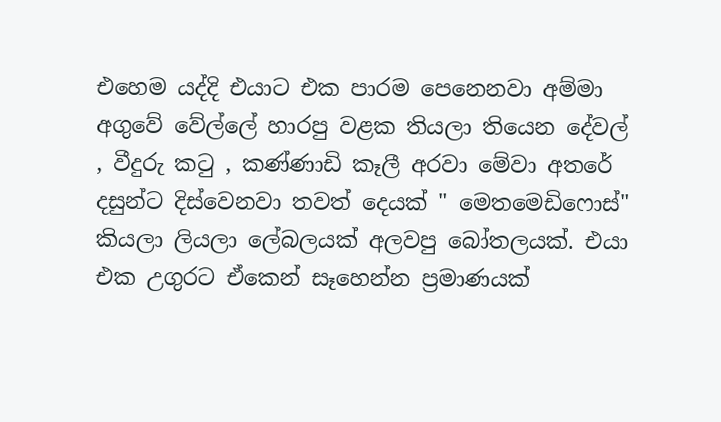එහෙම යද්දි එයාට එක පාරම පෙනෙනවා අම්මා අගුවේ වේල්ලේ හාරපු වළක තියලා තියෙන දේවල් , වීදුරු කටු , කණ්ණාඩි කෑලී අරවා මේවා අතරේ දසුන්ට දිස්වෙනවා තවත් දෙයක් " මෙතමෙඩිෆොස්" කියලා ලියලා ලේබලයක් අලවපු බෝතලයක්. එයා එක උගුරට ඒකෙන් සෑහෙන්න ප්‍රමාණයක්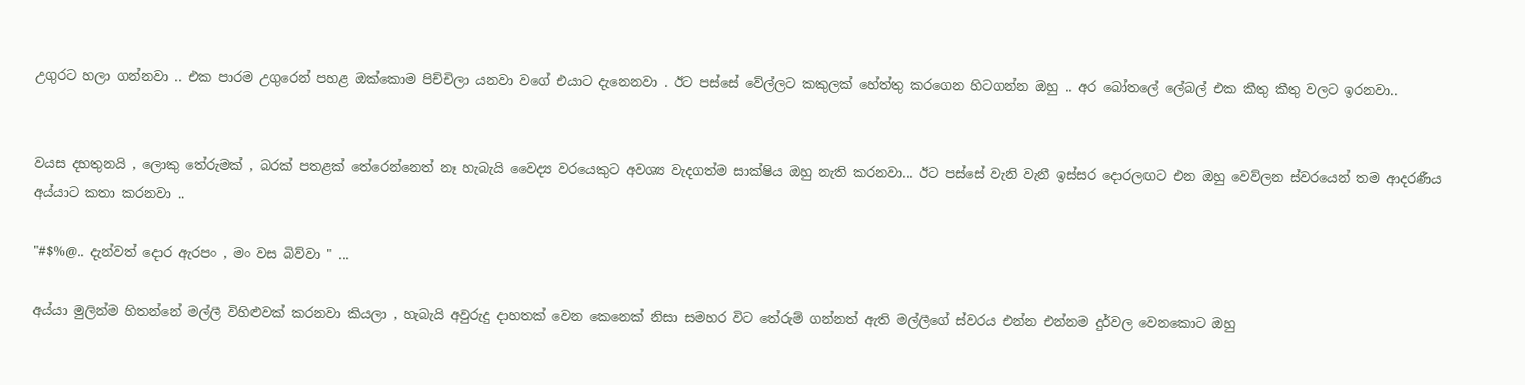උගුරට හලා ගන්නවා .. එක පාරම උගුරෙන් පහළ ඔක්කොම පිච්චිලා යනවා වගේ එයාට දැනෙනවා . ඊට පස්සේ වේල්ලට කකුලක් හේත්තු කරගෙන හිටගන්න ඔහු .. අර බෝතලේ ලේබල් එක කීතු කීතු වලට ඉරනවා..


වයස දහතුනයි , ලොකු තේරුමක් , බරක් පතළක් තේරෙන්නෙත් නෑ හැබැයි වෛද්‍ය වරයෙකුට අවශ්‍ය වැදගත්ම සාක්ෂිය ඔහු නැති කරනවා... ඊට පස්සේ වැනි වැනී ඉස්සර දොරලඟට එන ඔහු වෙව්ලන ස්වරයෙන් තම ආදරණීය අය්යාට කතා කරනවා ..

"#$%@.. දැන්වත් දොර ඇරපං , මං වස බිව්වා " ...

අය්යා මුලින්ම හිතන්නේ මල්ලී විහිළුවක් කරනවා කියලා , හැබැයි අවුරුදු දාහතක් වෙන කෙනෙක් නිසා සමහර විට තේරුම් ගන්නත් ඇති මල්ලීගේ ස්වරය එන්න එන්නම දුර්වල වෙනකොට ඔහු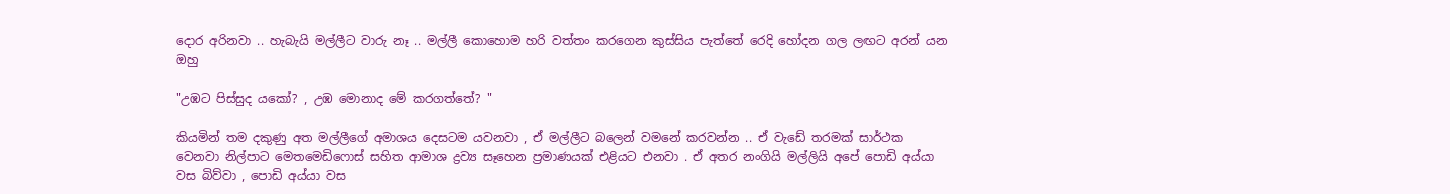දොර අරිනවා .. හැබැයි මල්ලීට වාරු නෑ .. මල්ලී කොහොම හරි වත්තං කරගෙන කුස්සිය පැත්තේ රෙදි හෝදන ගල ලඟට අරන් යන ඔහු

"උඹට පිස්සුද යකෝ? , උඹ මොනාද මේ කරගත්තේ? "

කියමින් තම දකුණු අත මල්ලීගේ අමාශය දෙසටම යවනවා , ඒ මල්ලීට බලෙන් වමනේ කරවන්න .. ඒ වැඩේ තරමක් සාර්ථක වෙනවා නිල්පාට මෙතමෙඩිෆොස් සහිත ආමාශ ද්‍රව්‍ය සෑහෙන ප්‍රමාණයක් එළියට එනවා . ඒ අතර නංගියි මල්ලියි අපේ පොඩි අය්යා වස බිව්වා , පොඩි අය්යා වස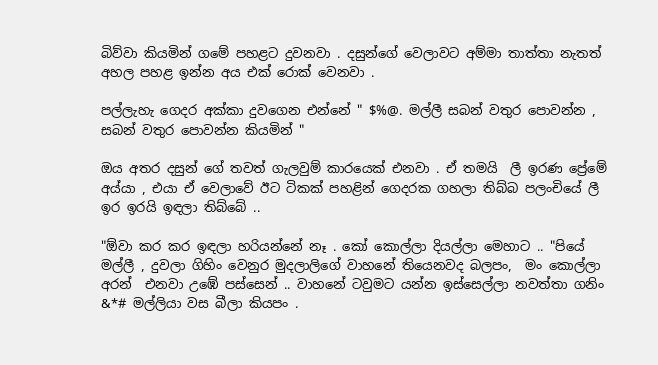බිව්වා කියමින් ගමේ පහළට දුවනවා . දසුන්ගේ වෙලාවට අම්මා තාත්තා නැතත් අහල පහළ ඉන්න අය එක් රොක් වෙනවා .

පල්ලැහැ ගෙදර අක්කා දුවගෙන එන්නේ " $%@. මල්ලී සබන් වතුර පොවන්න , සබන් වතුර පොවන්න කියමින් "

ඔය අතර දසුන් ගේ තවත් ගැලවුම් කාරයෙක් එනවා . ඒ තමයි  ලී ඉරණ ප්‍රේමේ අය්යා , එයා ඒ වෙලාවේ ඊට ටිකක් පහළින් ගෙදරක ගහලා තිබ්බ පලංචියේ ලී ඉර ඉරයි ඉඳලා තිබ්බේ ..

"ඕවා කර කර ඉඳලා හරියන්නේ නෑ . කෝ කොල්ලා දියල්ලා මෙහාට .. "පියේ මල්ලී , දුවලා ගිහිං වෙනුර මුදලාලිගේ වාහනේ තියෙනවද බලපං,  මං කොල්ලා අරන්  එනවා උඹේ පස්සෙන් .. වාහනේ ටවුමට යන්න ඉස්සෙල්ලා නවත්තා ගනිං   &*# මල්ලියා වස බීලා කියපං .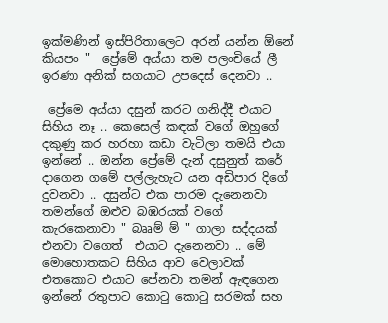ඉක්මණින් ඉස්පිරිතාලෙට අරන් යන්න ඕනේ කියපං "  ප්‍රේමේ අය්යා තම පලංචියේ ලී ඉරණා අනික් සගයාට උපදෙස් දෙනවා ..

 ප්‍රේමෙ අය්යා දසුන් කරට ගනිද්දී එයාට සිහිය නෑ .. කෙසෙල් කඳක් වගේ ඔහුගේ දකුණු කර හරහා කඩා වැටිලා තමයි එයා ඉන්නේ .. ඔන්න ප්‍රේමේ දැන් දසුනුත් කරේ දාගෙන ගමේ පල්ලැහැට යන අඩිපාර දිගේ දුවනවා .. දසුන්ට එක පාරම දැනෙනවා තමන්ගේ ඔළුව බඹරයක් වගේ කැරකෙනාවා " බෲම් ම් " ගාලා සද්දයක් එනවා වගෙත්  එයාට දැනෙනවා .. මේ මොහොතකට සිහිය ආව වෙලාවක් එතකොට එයාට පේනවා තමන් ඇඳගෙන ඉන්නේ රතුපාට කොටු කොටු සරමක් සහ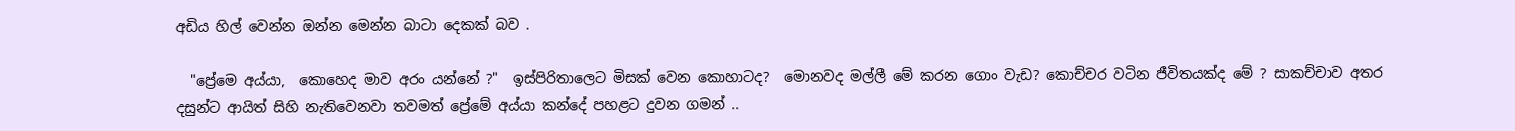අඩිය හිල් වෙන්න ඔන්න මෙන්න බාටා දෙකක් බව .

  "ප්‍රේමෙ අය්යා,  කොහෙද මාව අරං යන්නේ ?"  ඉස්පිරිතාලෙට මිසක් වෙන කොහාටද?  මොනවද මල්ලී මේ කරන ගොං වැඩ? කොච්චර වටින ජීවිතයක්ද මේ ? සාකච්චාව අතර දසුන්ට ආයිත් සිහි නැතිවෙනවා තවමත් ප්‍රේමේ අය්යා කන්දේ පහළට දුවන ගමන් ..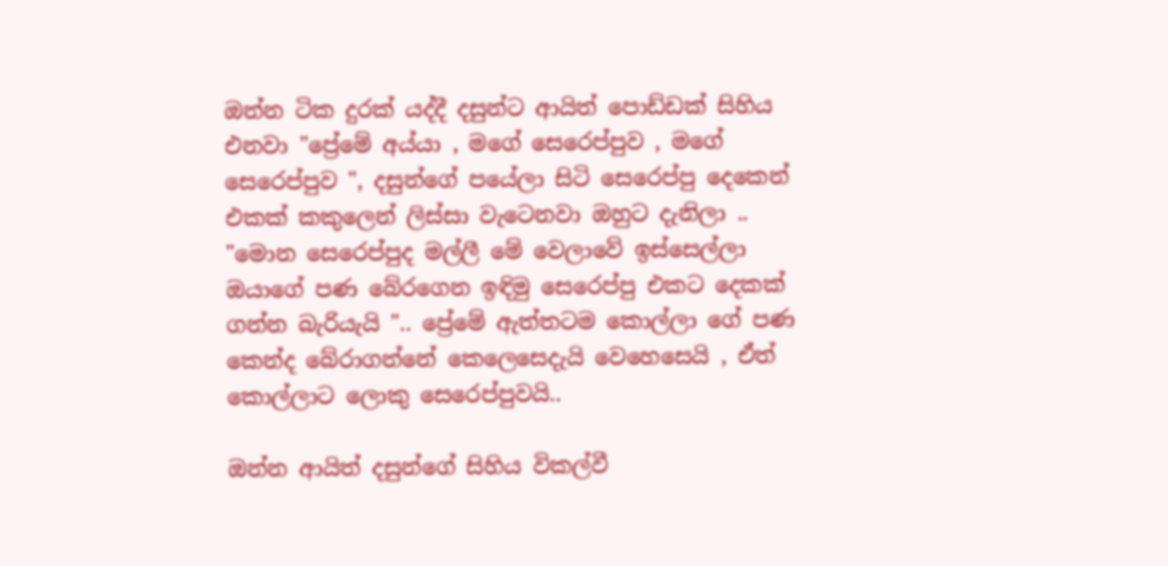ඔන්න ටික දුරක් යද්දී දසුන්ට ආයිත් පොඩ්ඩක් සිහිය එනවා "ප්‍රේමේ අය්යා , මගේ සෙරෙප්පුව , මගේ  සෙරෙප්පුව ", දසුන්ගේ පයේලා සිටි සෙරෙප්පු දෙකෙන් එකක් කකුලෙන් ලිස්සා වැටෙනවා ඔහුට දැනිලා .. "මොන සෙරෙප්පුද මල්ලී මේ වෙලාවේ ඉස්සෙල්ලා ඔයාගේ පණ බේරගෙන ඉඳිමු සෙරෙප්පු එකට දෙකක් ගන්න බැරියැයි ".. ප්‍රේමේ ඇත්තටම කොල්ලා ගේ පණ කෙන්ද බේරාගන්නේ කෙලෙසෙදැයි වෙහෙසෙයි , ඒත් කොල්ලාට ලොකු සෙරෙප්පුවයි..

ඔන්න ආයිත් දසුන්ගේ සිහිය විකල්වී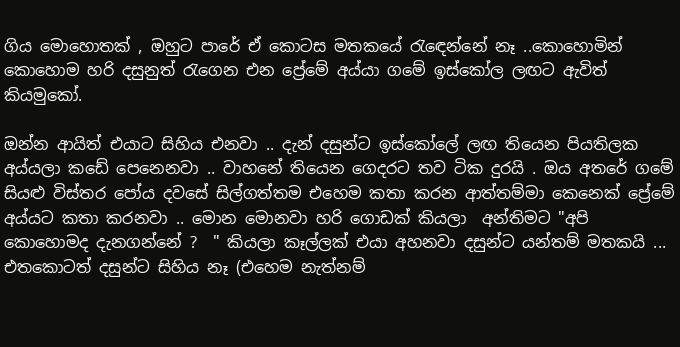ගිය මොහොතක් , ඔහුට පාරේ ඒ කොටස මතකයේ රැඳෙන්නේ නෑ ..කොහොමින් කොහොම හරි දසුනුත් රැගෙන එන ප්‍රේමේ අය්යා ගමේ ඉස්කෝල ලඟට ඇවිත්  කියමුකෝ.

ඔන්න ආයිත් එයාට සිහිය එනවා .. දැන් දසුන්ට ඉස්කෝලේ ලඟ තියෙන පියතිලක අය්යලා කඩේ පෙනෙනවා .. වාහනේ තියෙන ගෙදරට තව ටික දුරයි . ඔය අතරේ ගමේ සියළු විස්තර පෝය දවසේ සිල්ගත්තම එහෙම කතා කරන ආත්තම්මා කෙනෙක් ප්‍රේමේ අය්යට කතා කරනවා .. මොන මොනවා හරි ගොඩක් කියලා  අන්තිමට "අපි කොහොමද දැනගන්නේ ?  " කියලා කෑල්ලක් එයා අහනවා දසුන්ට යන්තම් මතකයි ... එතකොටත් දසුන්ට සිහිය නෑ (එහෙම නැත්නම්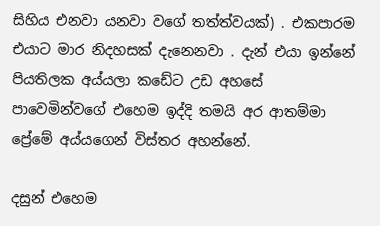සිහිය එනවා යනවා වගේ තත්ත්වයක්) . එකපාරම එයාට මාර නිදහසක් දැනෙනවා . දැන් එයා ඉන්නේ පියතිලක අය්යලා කඩේට උඩ අහසේ පාවෙමින්වගේ එහෙම ඉද්දි තමයි අර ආතම්මා ප්‍රේමේ අය්යගෙන් විස්තර අහන්නේ.

දසුන් එහෙම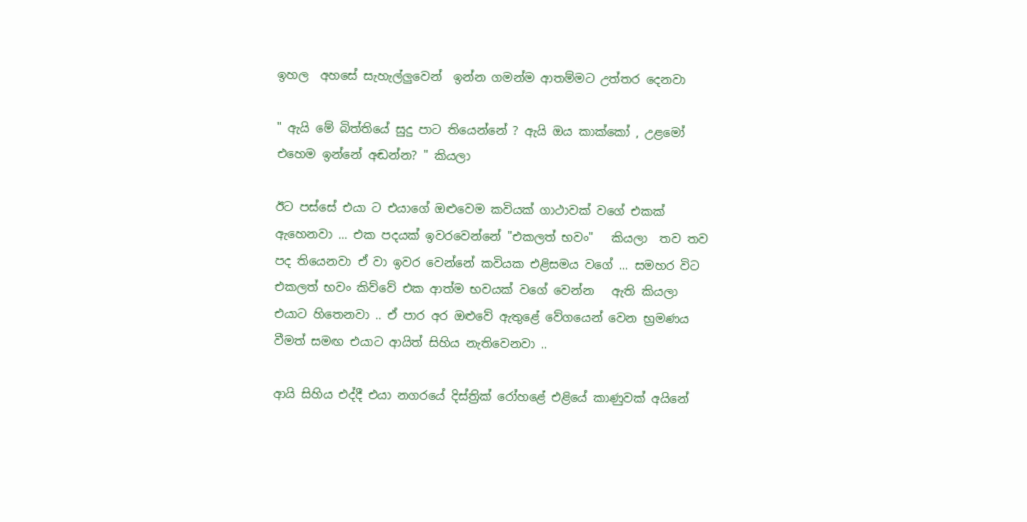ඉහල  අහසේ සැහැල්ලුවෙන්  ඉන්න ගමන්ම ආතම්මට උත්තර දෙනවා

" ඇයි මේ බිත්තියේ සුදු පාට තියෙන්නේ ? ඇයි ඔය කාක්කෝ , උළමෝ එහෙම ඉන්නේ අඬන්න? " කියලා

ඊට පස්සේ එයා ට එයාගේ ඔළුවෙම කවියක් ගාථාවක් වගේ එකක්  ඇහෙනවා ... එක පදයක් ඉවරවෙන්නේ "එකලත් භවං"   කියලා  තව තව පද තියෙනවා ඒ වා ඉවර වෙන්නේ කවියක එළිසමය වගේ ... සමහර විට එකලත් භවං කිව්වේ එක ආත්ම භවයක් වගේ වෙන්න   ඇති කියලා එයාට හිතෙනවා .. ඒ පාර අර ඔළුවේ ඇතුළේ වේගයෙන් වෙන භ්‍රමණය වීමත් සමඟ එයාට ආයිත් සිහිය නැතිවෙනවා ..

ආයි සිහිය එද්දී එයා නගරයේ දිස්ත්‍රික් රෝහළේ එළියේ කාණුවක් අයිනේ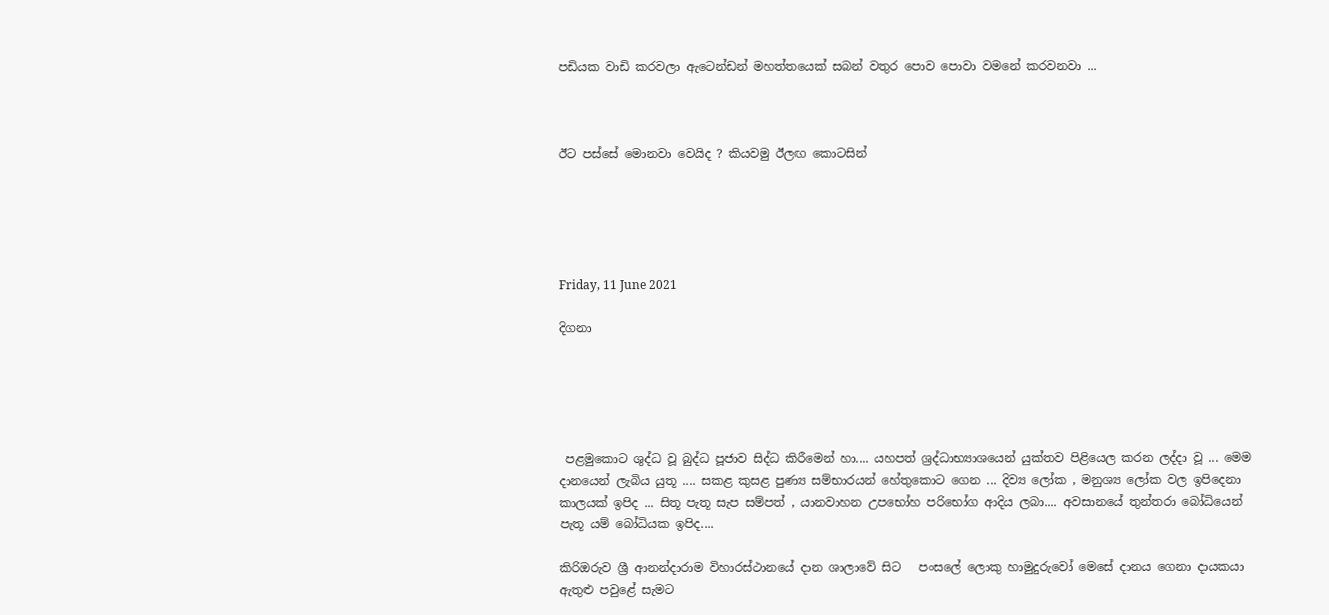පඩියක වාඩි කරවලා ඇටෙන්ඩන් මහත්තයෙක් සබන් වතුර පොව පොවා වමනේ කරවනවා ...



ඊට පස්සේ මොනවා වෙයිද ? කියවමු ඊලඟ කොටසින්





Friday, 11 June 2021

දිගනා





 පළමුකොට ශුද්ධ වූ බුද්ධ පූජාව සිද්ධ කිරීමෙන් හා.... යහපත් ශ්‍රද්ධාභ්‍යාශයෙන් යුක්තව පිළියෙල කරන ලද්දා වූ ... මෙම දානයෙන් ලැබිය යුතූ .... සකළ කුසළ පුණ්‍ය සම්භාරයන් හේතුකොට ගෙන ... දිව්‍ය ලෝක , මනුශ්‍ය ලෝක වල ඉපිදෙනා කාලයක් ඉපිද ... සිතූ පැතූ සැප සම්පත් , යානවාහන උපභෝහ පරිභෝග ආදිය ලබා.... අවසානයේ තුන්තරා බෝධියෙන් පැතූ යම් බෝධියක ඉපිද....

කිරිඔරුව ශ්‍රී ආනන්දාරාම විහාරස්ථානයේ දාන ශාලාවේ සිට   පංසලේ ලොකු හාමුදුරුවෝ මෙසේ දානය ගෙනා දායකයා ඇතුළු පවුළේ සැමට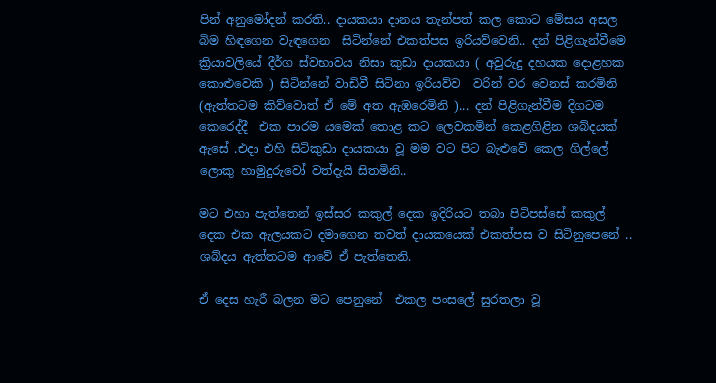පින් අනුමෝදන් කරති.. දායකයා දානය තැන්පත් කල කොට මේසය අසල බිම හිඳගෙන වැඳගෙන  සිටින්නේ එකත්පස ඉරියව්වෙනි.. දන් පිළිගැන්වීමෙ ක්‍රියාවලියේ දීර්ග ස්වභාවය නිසා කුඩා දායකයා ( අවුරුදු දහයක දොළහක කොළුවෙකි ) සිටින්නේ වාඩිවී සිටිනා ඉරියව්ව  වරින් වර වෙනස් කරමිනි (ඇත්තටම කිව්වොත් ඒ මේ අත ඇඹරෙමිනි )... දන් පිළිගැන්වීම දිගටම කෙරෙද්දී  එක පාරම යමෙක් තොළ කට ලෙවකමින් කෙළගිළින ශබ්දයක් ඇසේ .එදා එහි සිටිකුඩා දායකයා වූ මම වට පිට බැළුවේ කෙල ගිල්ලේ ලොකු හාමුදුරුවෝ වත්දැයි සිතමිනි..

මට එහා පැත්තෙන් ඉස්සර කකුල් දෙක ඉදිරියට තබා පිටිපස්සේ කකුල් දෙක එක ඇලයකට දමාගෙන තවත් දායකයෙක් එකත්පස ව සිටිනුපෙනේ .. ශබ්දය ඇත්තටම ආවේ ඒ පැත්තෙනි.

ඒ දෙස හැරී බලන මට පෙනුනේ  එකල පංසලේ සුරතලා වූ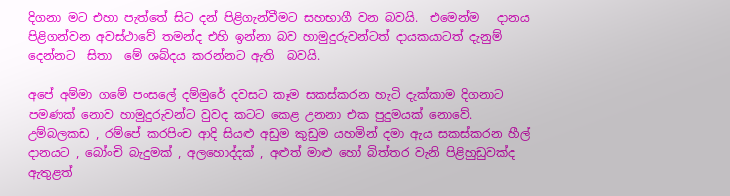දිගනා මට එහා පැත්තේ සිට දන් පිළිගැන්වීමට සහභාගී වන බවයි.  එමෙන්ම   දානය පිළිගන්වන අවස්ථාවේ තමන්ද එහි ඉන්නා බව හාමුදුරුවන්ටත් දායකයාටත් දැනුම් දෙන්නට  සිතා  මේ ශබ්දය කරන්නට ඇති  බවයි.

අපේ අම්මා ගමේ පංසලේ දම්මුරේ දවසට කෑම සකස්කරන හැටි දැක්කාම දිගනාට පමණක් නොව හාමුදුරුවන්ට වුවද කටට කෙළ උනනා එක පුදුමයක් නොවේ. උම්බලකඩ , රම්පේ කරපිංච ආදි සියළු අඩුම කුඩුම යහමින් දමා ඇය සකස්කරන හීල් දානයට , බෝංචි බැදුමක් , අලහොද්දක් , අළුත් මාළු හෝ බිත්තර වැනි පිළිහුඩුවක්ද ඇතුළත්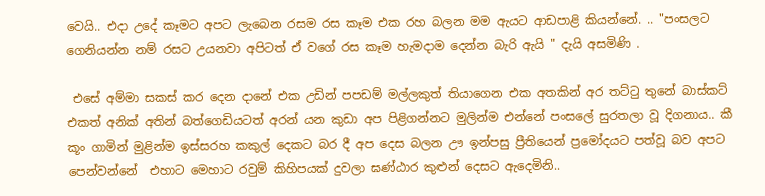වෙයි.. එදා උදේ කෑමට අපට ලැබෙන රසම රස කෑම එක රහ බලන මම ඇයට ආඩපාළි කියන්නේ. .. "පංසලට ගෙනියන්න නම් රසට උයනවා අපිටත් ඒ වගේ රස කෑම හැමදාම දෙන්න බැරි ඇයි " දැයි අසමිණි .

 එසේ අම්මා සකස් කර දෙන දානේ එක උඩින් පපඩම් මල්ලකුත් තියාගෙන එක අතකින් අර තට්ටු තුනේ බාස්කට් එකත් අනික් අතින් බත්ගෙඩියටත් අරන් යන කුඩා අප පිළිගන්නට මුලින්ම එන්නේ පංසලේ සුරතලා වූ දිගනාය.. කී කූං ගාමින් මුළින්ම ඉස්සරහ කකුල් දෙකට බර දී අප දෙස බලන ඌ ඉන්පසු ප්‍රීතියෙන් ප්‍රමෝදයට පත්වූ බව අපට පෙන්වන්නේ  එහාට මෙහාට රවුම් කිහිපයක් දුවලා ඝණ්ඨාර කුළුන් දෙසට ඇදෙමිනි..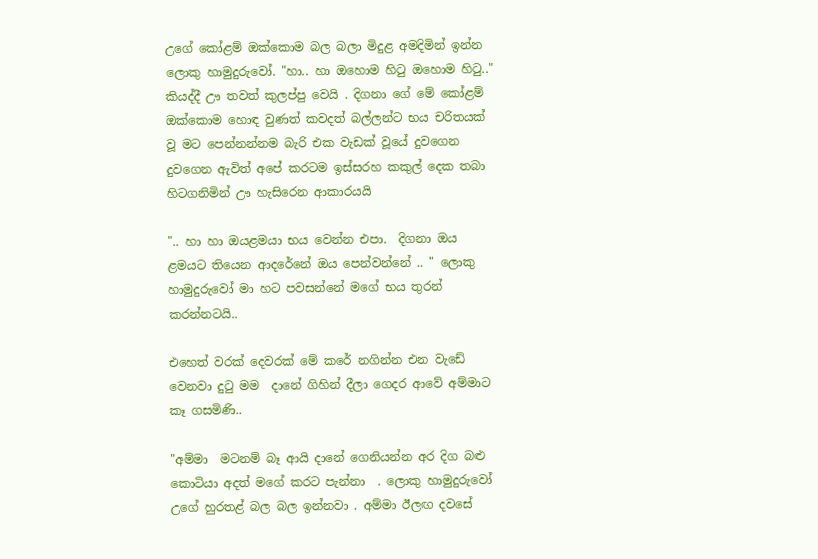උගේ කෝළම් ඔක්කොම බල බලා මිදුළ අමදිමින් ඉන්න ලොකු හාමුදුරුවෝ. "හා.. හා ඔහොම හිටු ඔහොම හිටු.."  කියද්දී ඌ තවත් කුලප්පු වෙයි . දිගනා ගේ මේ කෝළම් ඔක්කොම හොඳ වුණත් කවදත් බල්ලන්ට භය චරිතයක් වූ මට පෙන්නන්නම බැරි එක වැඩක් වූයේ දුවගෙන දුවගෙන ඇවිත් අපේ කරටම ඉස්සරහ කකුල් දෙක තබා හිටගනිමින් ඌ හැසිරෙන ආකාරයයි

".. හා හා ඔයළමයා භය වෙන්න එපා.  දිගනා ඔය ළමයට තියෙන ආදරේනේ ඔය පෙන්වන්නේ .. " ලොකු හාමුදුරුවෝ මා හට පවසන්නේ මගේ භය තුරන් කරන්නටයි..

එහෙත් වරක් දෙවරක් මේ කරේ නගින්න එන වැඩේ වෙනවා දුටු මම  දානේ ගිහින් දීලා ගෙදර ආවේ අම්මාට කෑ ගසමිණි..

"අම්මා  මටනම් බෑ ආයි දානේ ගෙනියන්න අර දිග බළු කොටියා අදත් මගේ කරට පැන්නා  . ලොකු හාමුදුරුවෝ උගේ හුරතළ් බල බල ඉන්නවා . අම්මා ඊලඟ දවසේ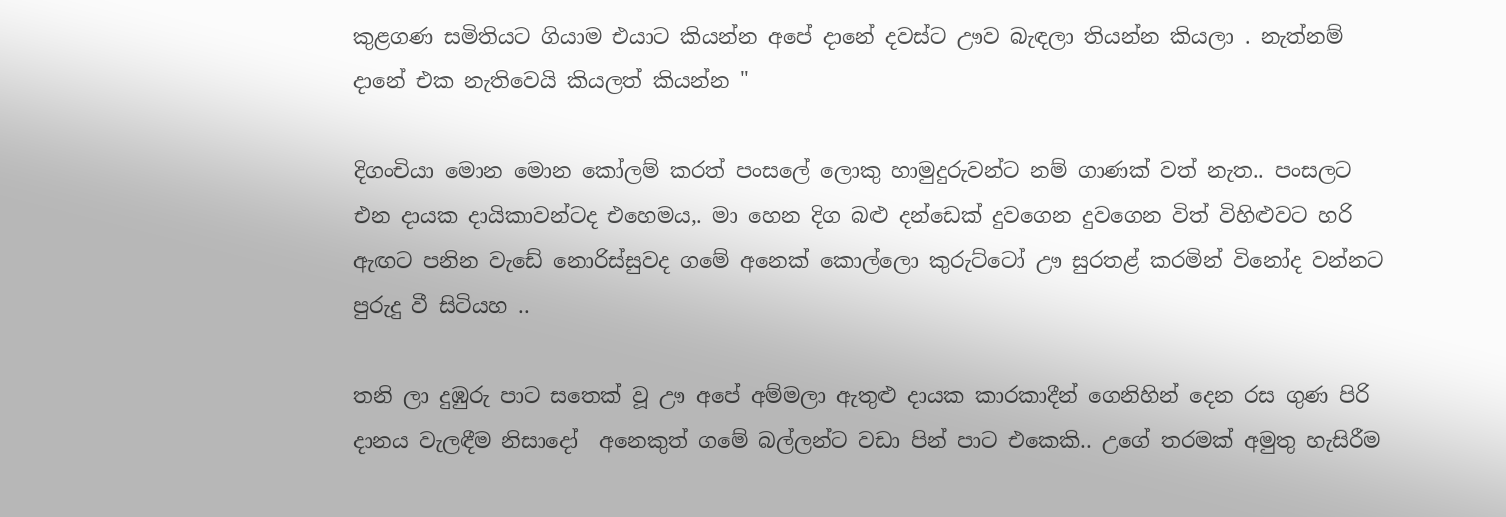කුළගණ සමිතියට ගියාම එයාට කියන්න අපේ දානේ දවස්ට ඌව බැඳලා තියන්න කියලා . නැත්නම් දානේ එක නැතිවෙයි කියලත් කියන්න "

දිගංචියා මොන මොන කෝලම් කරත් පංසලේ ලොකු හාමුදුරුවන්ට නම් ගාණක් වත් නැත.. පංසලට එන දායක දායිකාවන්ටද එහෙමය,. මා හෙන දිග බළු දන්ඩෙක් දුවගෙන දුවගෙන විත් විහිළුවට හරි ඇඟට පනින වැඩේ නොරිස්සුවද ගමේ අනෙක් කොල්ලො කුරුට්ටෝ ඌ සුරතළ් කරමින් විනෝද වන්නට පුරුදු වී සිටියහ ..

තනි ලා දුඹුරු පාට සතෙක් වූ ඌ අපේ අම්මලා ඇතුළු දායක කාරකාදීන් ගෙනිහින් දෙන රස ගුණ පිරි දානය වැලඳීම නිසාදෝ  අනෙකුත් ගමේ බල්ලන්ට වඩා පින් පාට එකෙකි.. උගේ තරමක් අමුතු හැසිරීම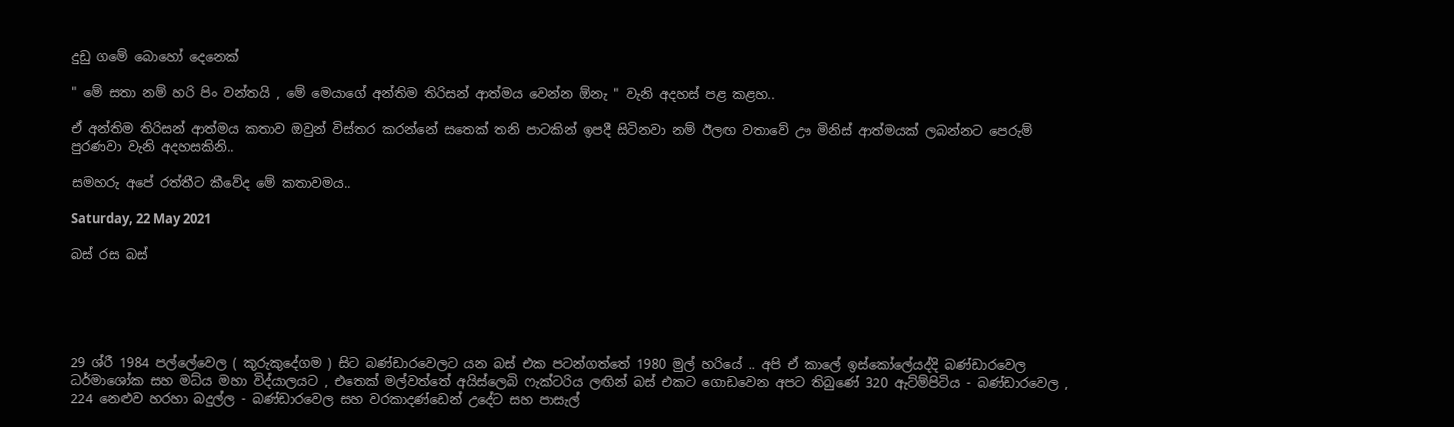දුඩු ගමේ බොහෝ දෙනෙක්

" මේ සතා නම් හරි පිං වන්තයි , මේ මෙයාගේ අන්තිම තිරිසන් ආත්මය වෙන්න ඕනැ " වැනි අදහස් පළ කළහ..

ඒ අන්තිම තිරිසන් ආත්මය කතාව ඔවුන් විස්තර කරන්නේ සතෙක් තනි පාටකින් ඉපදී සිටිනවා නම් ඊලඟ වතාවේ ඌ මිනිස් ආත්මයක් ලබන්නට පෙරුම් පුරණවා වැනි අදහසකිනි..

සමහරු අපේ රත්තීට කීවේද මේ කතාවමය..

Saturday, 22 May 2021

බස් රස බස්





29 ශ්රී 1984 පල්ලේවෙල ( කුරුකුදේගම ) සිට බණ්ඩාරවෙලට යන බස් එක පටන්ගත්තේ 1980 මුල් හරියේ .. අපි ඒ කාලේ ඉස්කෝලේයද්දි බණ්ඩාරවෙල ධර්මාශෝක සහ මධ්ය මහා විද්යාලයට , එතෙක් මල්වත්තේ අයිස්ලෙබි ෆැක්ටරිය ලඟින් බස් එකට ගොඩවෙන අපට තිබුණේ 320 ඇට්ම්පිටිය - බණ්ඩාරවෙල , 224 නෙළුව හරහා බදුල්ල - බණ්ඩාරවෙල සහ වරකාදණ්ඩෙන් උදේට සහ පාසැල්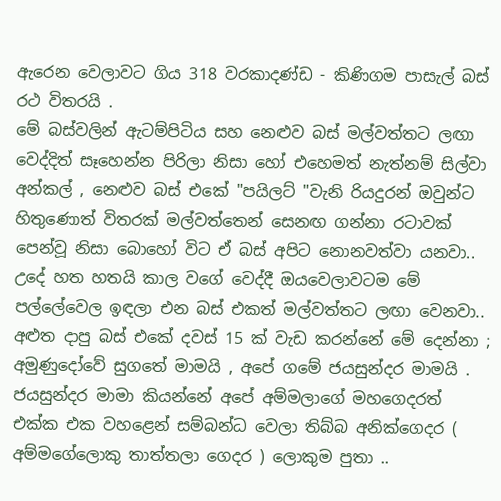ඇරෙන වෙලාවට ගිය 318 වරකාදණ්ඩ - කිණිගම පාසැල් බස් රථ විතරයි .
මේ බස්වලින් ඇටම්පිටිය සහ නෙළුව බස් මල්වත්තට ලඟා වෙද්දිත් සෑහෙන්න පිරිලා නිසා හෝ එහෙමත් නැත්නම් සිල්වා අන්කල් , නෙළුව බස් එකේ "පයිලට් "වැනි රියදුරන් ඔවුන්ට හිතුණොත් විතරක් මල්වත්තෙන් සෙනඟ ගන්නා රටාවක් පෙන්වූ නිසා බොහෝ විට ඒ බස් අපිට නොනවත්වා යනවා.. උදේ හත හතයි කාල වගේ වෙද්දී ඔයවෙලාවටම මේ පල්ලේවෙල ඉඳලා එන බස් එකත් මල්වත්තට ලඟා වෙනවා.. අළුත දාපු බස් එකේ දවස් 15 ක් වැඩ කරන්නේ මේ දෙන්නා ; අමුණුදෝවේ සුගතේ මාමයි , අපේ ගමේ ජයසුන්දර මාමයි .
ජයසුන්දර මාමා කියන්නේ අපේ අම්මලාගේ මහගෙදරත් එක්ක එක වහළෙන් සම්බන්ධ වෙලා තිබ්බ අනික්ගෙදර ( අම්මගේලොකු තාත්තලා ගෙදර ) ලොකුම පුතා ..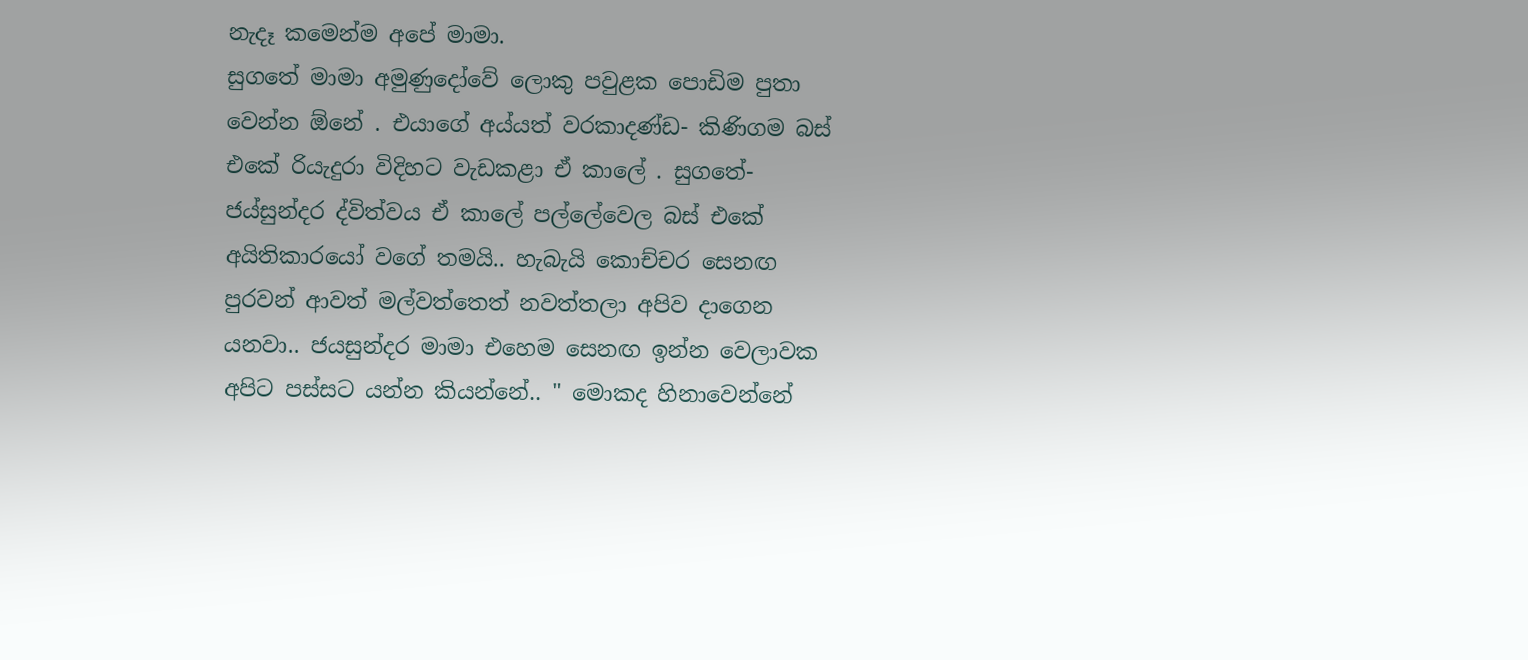නැදෑ කමෙන්ම අපේ මාමා.
සුගතේ මාමා අමුණුදෝවේ ලොකු පවුළක පොඩිම පුතා වෙන්න ඕනේ . එයාගේ අය්යත් වරකාදණ්ඩ- කිණිගම බස් එකේ රියැදුරා විදිහට වැඩකළා ඒ කාලේ . සුගතේ- ජය්සුන්දර ද්විත්වය ඒ කාලේ පල්ලේවෙල බස් එකේ අයිතිකාරයෝ වගේ තමයි.. හැබැයි කොච්චර සෙනඟ පුරවන් ආවත් මල්වත්තෙත් නවත්තලා අපිව දාගෙන යනවා.. ජයසුන්දර මාමා එහෙම සෙනඟ ඉන්න වෙලාවක අපිට පස්සට යන්න කියන්නේ.. " මොකද හිනාවෙන්නේ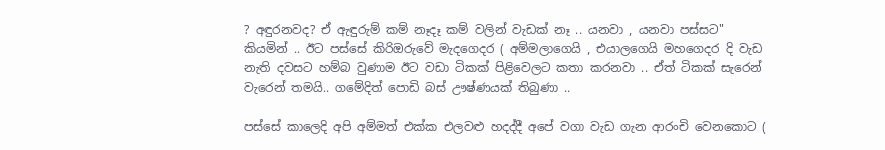? අඳුරනවද? ඒ ඇඳුරුම් කම් නෑදෑ කම් වලින් වැඩක් නෑ .. යනවා , යනවා පස්සට" කියමින් .. ඊට පස්සේ කිරිඔරුවේ මැදගෙදර ( අම්මලාගෙයි , එයාලගෙයි මහගෙදර දි වැඩ නැති දවසට හම්බ වුණාම ඊට වඩා ටිකක් පිළිවෙලට කතා කරනවා .. ඒත් ටිකක් සැරෙන් වැරෙන් තමයි.. ගමේදිත් පොඩි බස් ඌෂ්ණයක් තිබුණා ..

පස්සේ කාලෙදි අපි අම්මත් එක්ක එලවළු හදද්දී අපේ වගා වැඩ ගැන ආරංචි වෙනකොට (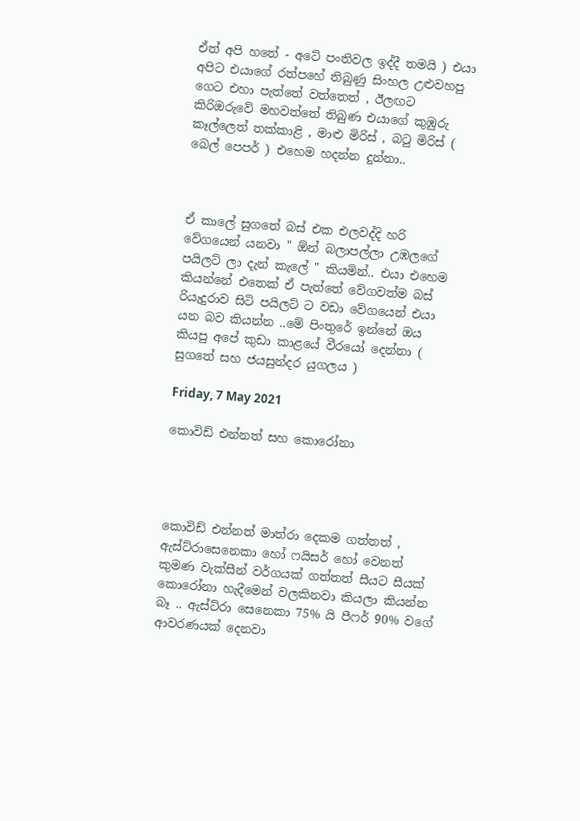ඒත් අපි හතේ - අටේ පංතිවල ඉද්දී තමයි ) එයා අපිට එයාගේ රත්පහේ තිබුණු සිංහල උළුවහපු ගෙට එහා පැත්තේ වත්තෙත් , ඊලඟට කිරිඔරුවේ මහවත්තේ තිබුණ එයාගේ කුඹුරු කෑල්ලෙත් තක්කාළි , මාළු මිරිස් , බටු මිරිස් ( බෙල් පෙපර් ) එහෙම හදන්න දුන්නා..



ඒ කාලේ සුගතේ බස් එක එලවද්දි හරි වේගයෙන් යනවා " ඕන් බලාපල්ලා උඹලගේ පයිලට් ලා දැන් කැලේ " කියමින්.. එයා එහෙම කියන්නේ එතෙක් ඒ පැත්තේ වේගවත්ම බස් රියැදුරාව සිටි පයිලට් ට වඩා වේගයෙන් එයා යන බව කියන්න ..මේ පිංතුරේ ඉන්නේ ඔය කියපු අපේ කුඩා කාළයේ වීරයෝ දෙන්නා ( සුගතේ සහ ජයසුන්දර යුගලය )

Friday, 7 May 2021

කොවිඩ් එන්නත් සහ කොරෝනා




කොවිඩ් එන්නත් මාත්රා දෙකම ගත්තත් , ඇස්ට්රාසෙනෙකා හෝ ෆයිසර් හෝ වෙනත් කුමණ වැක්සීන් වර්ගයක් ගත්තත් සීයට සීයක් කොරෝනා හැදීමෙන් වලකිනවා කියලා කියන්න බෑ .. ඇස්ට්රා සෙනෙකා 75% යි පීෆර් 90% වගේ ආවරණයක් දෙනවා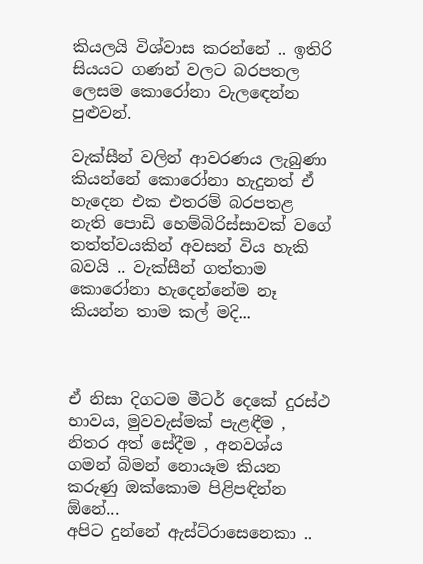කියලයි විශ්වාස කරන්නේ .. ඉතිරි සියයට ගණන් වලට බරපතල ලෙසම කොරෝනා වැලඳෙන්න පුළුවන්.

වැක්සීන් වලින් ආවරණය ලැබුණා කියන්නේ කොරෝනා හැදුනත් ඒ හැදෙන එක එතරම් බරපතළ නැති පොඩි හෙම්බිරිස්සාවක් වගේ තත්ත්වයකින් අවසන් විය හැකි බවයි .. වැක්සීන් ගත්තාම කොරෝනා හැදෙන්නේම නෑ කියන්න තාම කල් මදි...



ඒ නිසා දිගටම මීටර් දෙකේ දුරස්ථ භාවය, මුවවැස්මක් පැළඳීම , නිතර අත් සේදීම , අනවශ්ය ගමන් බිමන් නොයෑම කියන කරුණු ඔක්කොම පිළිපඳින්න ඕනේ...
අපිට දුන්නේ ඇස්ට්රාසෙනෙකා ..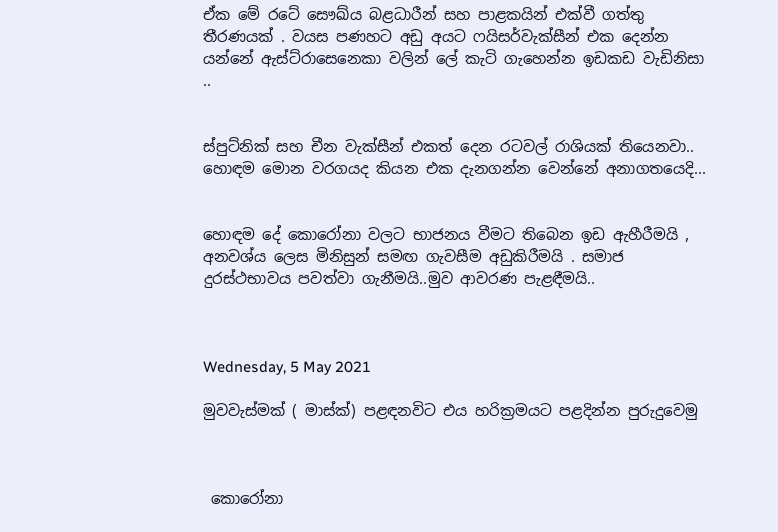ඒක මේ රටේ සෞඛ්ය බළධාරීන් සහ පාළකයින් එක්වී ගත්තු තීරණයක් . වයස පණහට අඩු අයට ෆයිසර්වැක්සීන් එක දෙන්න යන්නේ ඇස්ට්රාසෙනෙකා වලින් ලේ කැටි ගැහෙන්න ඉඩකඩ වැඩිනිසා ..


ස්පුට්නික් සහ චීන වැක්සීන් එකත් දෙන රටවල් රාශියක් තියෙනවා.. හොඳම මොන වරගයද කියන එක දැනගන්න වෙන්නේ අනාගතයෙදි...


හොඳම දේ කොරෝනා වලට භාජනය වීමට තිබෙන ඉඩ ඇහීරීමයි , අනවශ්ය ලෙස මිනිසුන් සමඟ ගැවසීම අඩුකිරීමයි . සමාජ දුරස්ථභාවය පවත්වා ගැනීමයි..මුව ආවරණ පැළඳීමයි..



Wednesday, 5 May 2021

මුවවැස්මක් ( මාස්ක්) පළඳනවිට එය හරික්‍රමයට පළදින්න පුරුදුවෙමු



 කොරෝනා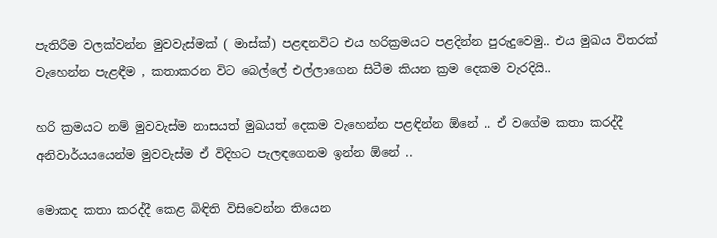පැතිරීම වලක්වන්න මුවවැස්මක් ( මාස්ක්) පළඳනවිට එය හරික්‍රමයට පළදින්න පුරුදුවෙමු.. එය මුඛය විතරක් වැහෙන්න පැළඳීම , කතාකරන විට බෙල්ලේ එල්ලාගෙන සිටීම කියන ක්‍රම දෙකම වැරදියි..

හරි ක්‍රමයට නම් මුවවැස්ම නාසයත් මුඛයත් දෙකම වැහෙන්න පළඳින්න ඕනේ .. ඒ වගේම කතා කරද්දී අනිවාර්යයයෙන්ම මුවවැස්ම ඒ විදිහට පැලඳගෙනම ඉන්න ඕනේ ..

මොකද කතා කරද්දී කෙළ බිඳිති විසිවෙන්න තියෙන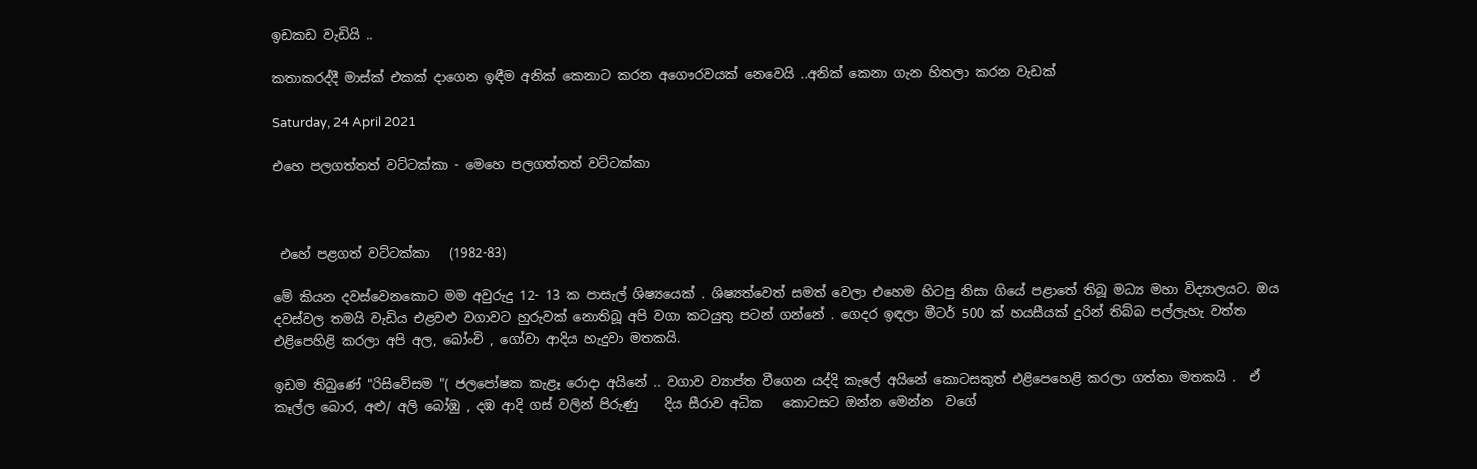ඉඩකඩ වැඩියි ..

කතාකරද්දී මාස්ක් එකක් දාගෙන ඉඳීම අනික් කෙනාට කරන අගෞරවයක් නෙවෙයි ..අනික් කෙනා ගැන හිතලා කරන වැඩක්

Saturday, 24 April 2021

එහෙ පලගත්තත් වට්ටක්කා - මෙහෙ පලගත්තත් වට්ටක්කා



 එහේ පළගත් වට්ටක්කා   (1982-83)

මේ කියන දවස්වෙනකොට මම අවුරුදු 12- 13 ක පාසැල් ශිෂ්‍යයෙක් . ශිෂ්‍යත්වෙත් සමත් වෙලා එහෙම හිටපු නිසා ගියේ පළාතේ තිබූ මධ්‍ය මහා විද්‍යාලයට. ඔය දවස්වල තමයි වැඩිය එළවළු වගාවට හුරුවක් නොතිබූ අපි වගා කටයුතු පටන් ගන්නේ . ගෙදර ඉඳලා මීටර් 500 ක් හයසීයක් දුරින් තිබ්බ පල්ලැහැ වත්ත එළිපෙහිළි කරලා අපි අල, බෝංචි , ගෝවා ආදිය හැදුවා මතකයි.

ඉඩම තිබුණේ "රිසිවේසම "( ජලපෝෂක කැළෑ රොදා අයිනේ .. වගාව ව්‍යාප්ත වීගෙන යද්දි කැලේ අයිනේ කොටසකුත් එළිපෙහෙළි කරලා ගත්තා මතකයි .  ඒ කෑල්ල බොර, අළු/ අලි බෝඹු , දඹ ආදි ගස් වලින් පිරුණු    දිය සීරාව අධික   කොටසට ඔන්න මෙන්න  වගේ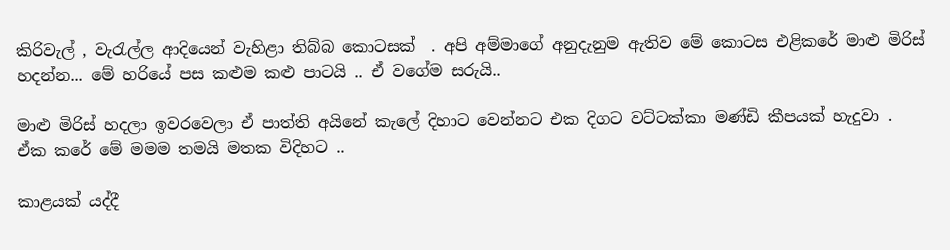කිරිවැල් , වැරැල්ල ආදියෙන් වැහිළා තිබ්බ කොටසක්  . අපි අම්මාගේ අනුදැනුම ඇතිව මේ කොටස එළිකරේ මාළු මිරිස් හදන්න... මේ හරියේ පස කළුම කළු පාටයි .. ඒ වගේම සරුයි..

මාළු මිරිස් හදලා ඉවරවෙලා ඒ පාත්ති අයිනේ කැලේ දිහාට වෙන්නට එක දිගට වට්ටක්කා මණ්ඩි කීපයක් හැදුවා . ඒක කරේ මේ මමම තමයි මතක විදිහට ..

කාළයක් යද්දී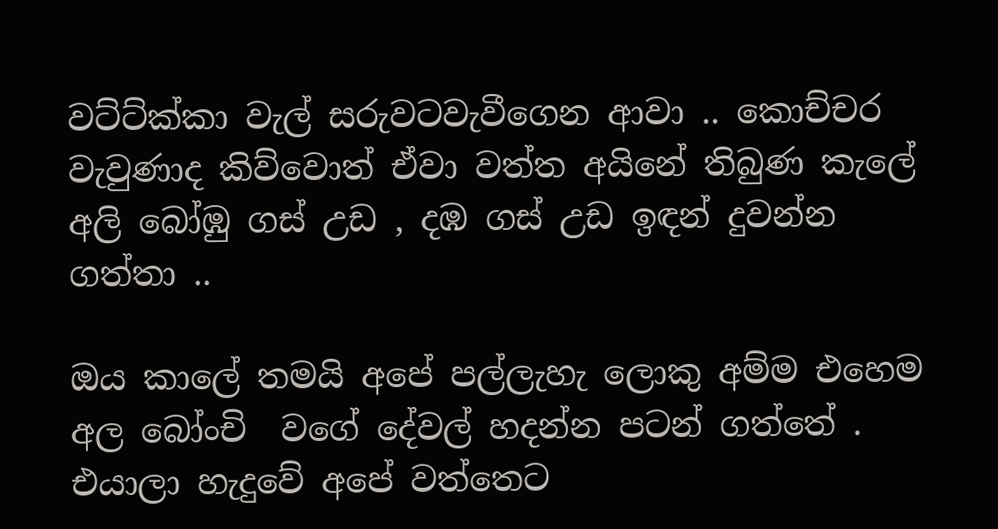වට්ට්ක්කා වැල් සරුවටවැවීගෙන ආවා .. කොච්චර වැවුණාද කිව්වොත් ඒවා වත්ත අයිනේ තිබුණ කැලේ අලි බෝඹු ගස් උඩ , දඹ ගස් උඩ ඉඳන් දුවන්න ගත්තා ..

ඔය කාලේ තමයි අපේ පල්ලැහැ ලොකු අම්ම එහෙම  අල බෝංචි  වගේ දේවල් හදන්න පටන් ගත්තේ . එයාලා හැදුවේ අපේ වත්තෙට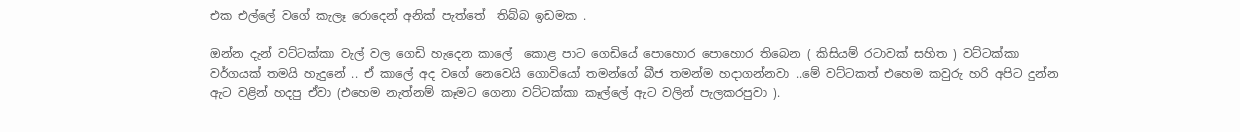එක එල්ලේ වගේ කැලෑ රොදෙන් අනික් පැත්තේ  තිබ්බ ඉඩමක .

ඔන්න දැන් වට්ටක්කා වැල් වල ගෙඩි හැදෙන කාලේ  කොළ පාට ගෙඩියේ පොහොර පොහොර තිබෙන ( කිසියම් රටාවක් සහිත ) වට්ටක්කා වර්ගයක් තමයි හැදුනේ .. ඒ කාලේ අද වගේ නෙවෙයි ගොවියෝ තමන්ගේ බීජ තමන්ම හදාගන්නවා ..මේ වට්ටකත් එහෙම කවුරු හරි අපිට දුන්න ඇට වළින් හදපු ඒවා (එහෙම නැත්නම් කෑමට ගෙනා වට්ටක්කා කෑල්ලේ ඇට වලින් පැලකරපුවා ).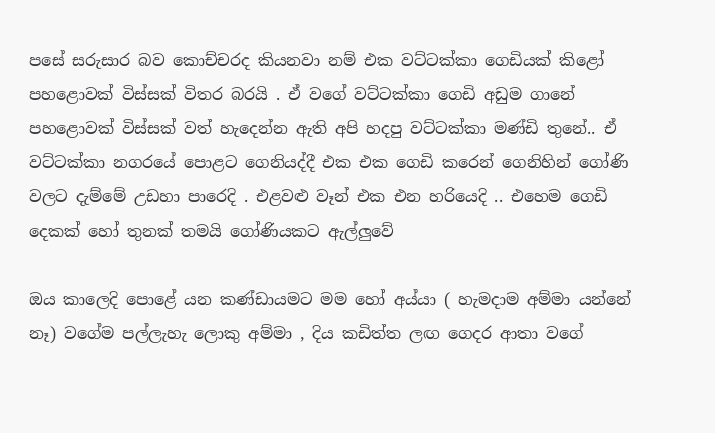පසේ සරුසාර බව කොච්චරද කියනවා නම් එක වට්ටක්කා ගෙඩියක් කිළෝ පහළොවක් විස්සක් විතර බරයි . ඒ වගේ වට්ටක්කා ගෙඩි අඩුම ගානේ පහළොවක් විස්සක් වත් හැදෙන්න ඇති අපි හදපු වට්ටක්කා මණ්ඩි තුනේ.. ඒ වට්ටක්කා නගරයේ පොළට ගෙනියද්දී එක එක ගෙඩි කරෙන් ගෙනිහින් ගෝණි වලට දැම්මේ උඩහා පාරෙදි . එළවළු වෑන් එක එන හරියෙදි .. එහෙම ගෙඩි දෙකක් හෝ තුනක් තමයි ගෝණියකට ඇල්ලුවේ

ඔය කාලෙදි පොළේ යන කණ්ඩායමට මම හෝ අය්යා ( හැමදාම අම්මා යන්නේ නෑ) වගේම පල්ලැහැ ලොකු අම්මා , දිය කඩිත්ත ලඟ ගෙදර ආතා වගේ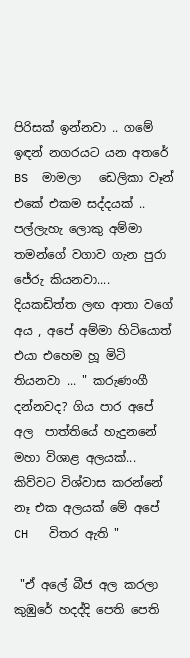පිරිසක් ඉන්නවා .. ගමේ ඉඳන් නගරයට යන අතරේ   BS  මාමලා   ඩෙලිකා වෑන් එකේ එකම සද්දයක් .. පල්ලැහැ ලොකු අම්මා තමන්ගේ වගාව ගැන පුරා ජේරු කියනවා.... දියකඩිත්ත ලඟ ආතා වගේ අය , අපේ අම්මා හිටියොත් එයා එහෙම හූ මිටි තියනවා ... " කරුණංගී  දන්නවද? ගිය පාර අපේ අල  පාත්තියේ හැදුනනේ   මහා විශාළ අලයක්... කිව්වට විශ්වාස කරන්නේ නෑ එක අලයක් මේ අපේ CH   විතර ඇති "

 "ඒ අලේ බීජ අල කරලා කුඹුරේ හදද්දි පෙති පෙති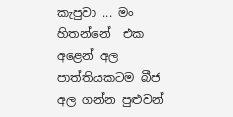කැපුවා ... මං හිතන්නේ  එක අළෙන් අල පාත්තියකටම බීජ අල ගන්න පුළුවන්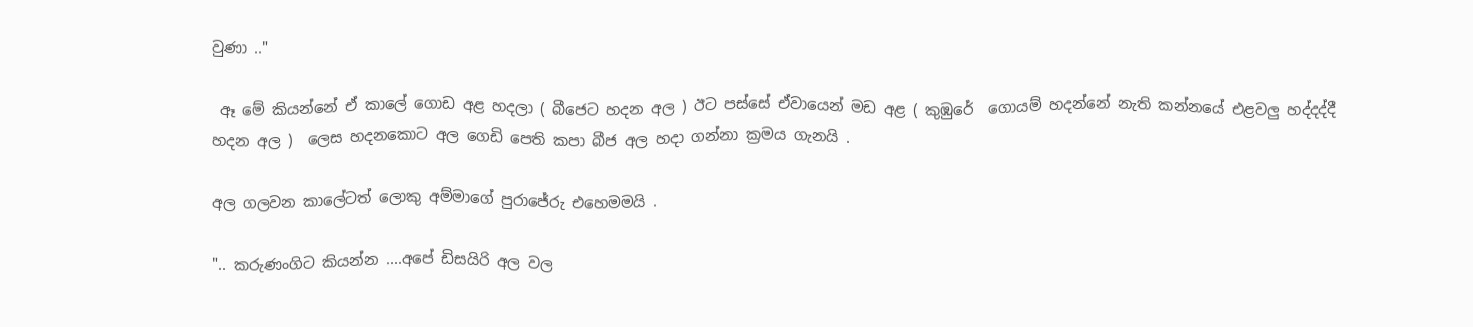වුණා .."

 ඈ මේ කියන්නේ ඒ කාලේ ගොඩ අළ හදලා ( බීජෙට හදන අල ) ඊට පස්සේ ඒවායෙන් මඩ අළ ( කුඹුරේ  ගොයම් හදන්නේ නැති කන්නයේ එළවලු හද්දද්දී හදන අල )  ලෙස හදනකොට අල ගෙඩි පෙති කපා බීජ අල හදා ගන්නා ක්‍රමය ගැනයි .

අල ගලවන කාලේටත් ලොකු අම්මාගේ පුරාජේරු එහෙමමයි .

".. කරුණංගිට කියන්න ....අපේ ඩිසයිරි අල වල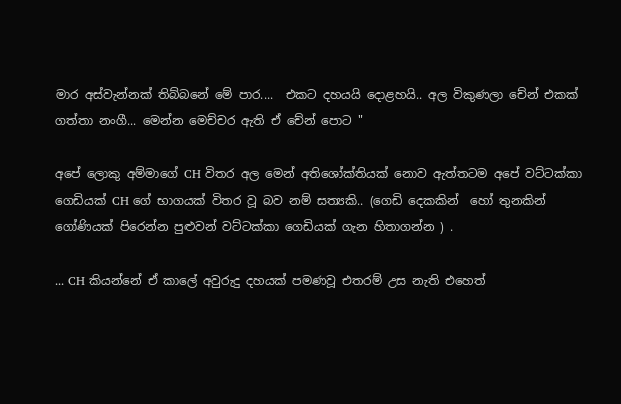මාර අස්වැන්නක් තිබ්බනේ මේ පාර....  එකට දහයයි දොළහයි.. අල විකුණලා චේන් එකක් ගත්තා නංගී... මෙන්න මෙච්චර ඇති ඒ චේන් පොට "

අපේ ලොකු අම්මාගේ CH විතර අල මෙන් අතිශෝක්තියක් නොව ඇත්තටම අපේ වට්ටක්කා ගෙඩියක් CH ගේ භාගයක් විතර වූ බව නම් සත්‍යකි.. (ගෙඩි දෙකකින්  හෝ තුනකින් ගෝණියක් පිරෙන්න පුළුවන් වට්ටක්කා ගෙඩියක් ගැන හිතාගන්න ) .

... CH කියන්නේ ඒ කාලේ අවුරුදු දහයක් පමණවූ එතරම් උස නැති එහෙත්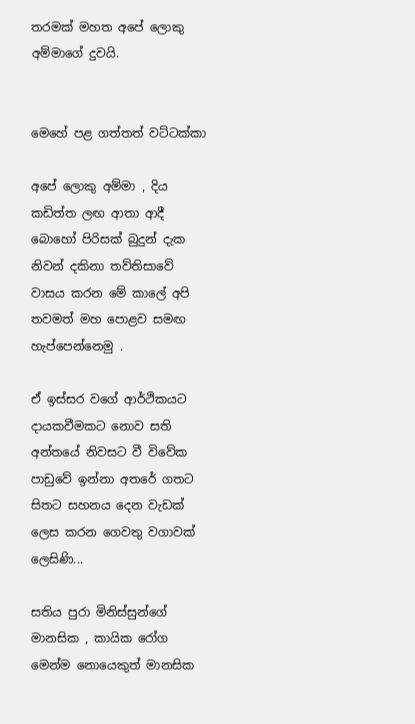තරමක් මහත අපේ ලොකු අම්මාගේ දුවයි.


මෙහේ පළ ගත්තත් වට්ටක්කා

අපේ ලොකු අම්මා , දිය කඩිත්ත ලඟ ආතා ආදී බොහෝ පිරිසක් බුදුන් දැක නිවන් දකිනා තව්තිසාවේ වාසය කරන මේ කාලේ අපි තවමත් මහ පොළව සමඟ හැප්පෙන්නෙමු .

ඒ ඉස්සර වගේ ආර්ථිකයට දායකවීමකට නොව සති අන්තයේ නිවසට වී විවේක පාඩුවේ ඉන්නා අතරේ ගතට සිතට සහනය දෙන වැඩක් ලෙස කරන ගෙවතු වගාවක් ලෙසිණි...

සතිය පුරා මිනිස්සුන්ගේ මානසික , කායික රෝග මෙන්ම නොයෙකුත් මානසික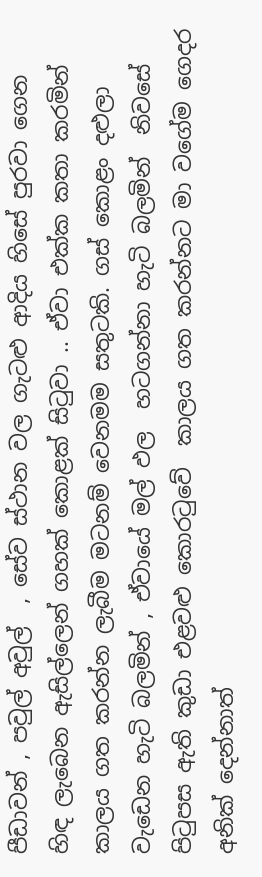පීඩාවන් , පවුල් අවුල්  , සේව ස්ථාන වල ගැටළු ආදිය හිසේ පුරවා ගෙන හිඳ ලැබෙන ඇසිල්ලෙන් ගහක් කොළක් සිටුවා .. ඒවා එක්ක කතා කරමින්  කාලය ගත කරන්න ලැබීම මටනම් වෙනමම සතුටකි. ගස් කොළං දළුලා වැඩෙන හැටි බලමින් , ඒවායේ මල් ඵල  හටගන්නා හැටි බලමින්  නිවසේ පිටුපස ඇති කුඩා එළවළු කොරටුවේ  කාලය ගත කරන්නට මා වගේම ගෙදර අනික් දෙන්නාත්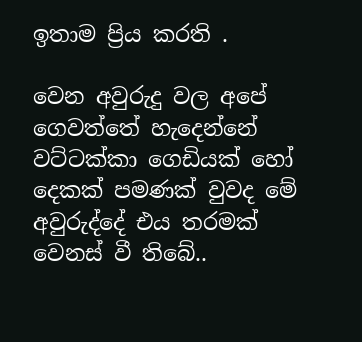ඉතාම ප්‍රිය කරති .

වෙන අවුරුදු වල අපේ ගෙවත්තේ හැදෙන්නේ වට්ටක්කා ගෙඩියක් හෝ දෙකක් පමණක් වුවද මේ අවුරුද්දේ එය තරමක් වෙනස් වී තිබේ..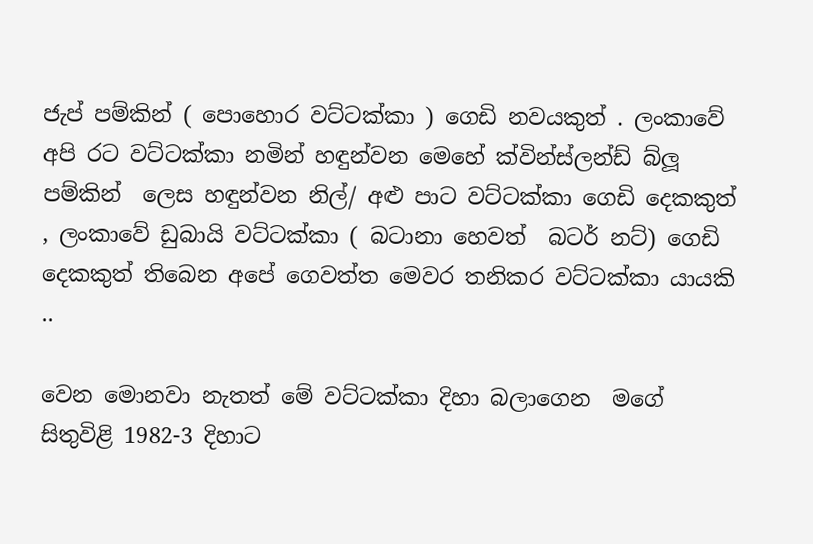ජැප් පම්කින් ( පොහොර වට්ටක්කා ) ගෙඩි නවයකුත් . ලංකාවේ අපි රට වට්ටක්කා නමින් හඳුන්වන මෙහේ ක්වින්ස්ලන්ඩ් බ්ලූ  පම්කින්  ලෙස හඳුන්වන නිල්/ අළු පාට වට්ටක්කා ගෙඩි දෙකකුත් , ලංකාවේ ඩුබායි වට්ටක්කා ( බටානා හෙවත්  බටර් නට්) ගෙඩි දෙකකුත් තිබෙන අපේ ගෙවත්ත මෙවර තනිකර වට්ටක්කා යායකි  ..

වෙන මොනවා නැතත් මේ වට්ටක්කා දිහා බලාගෙන  මගේ සිතුවිළි 1982-3 දිහාට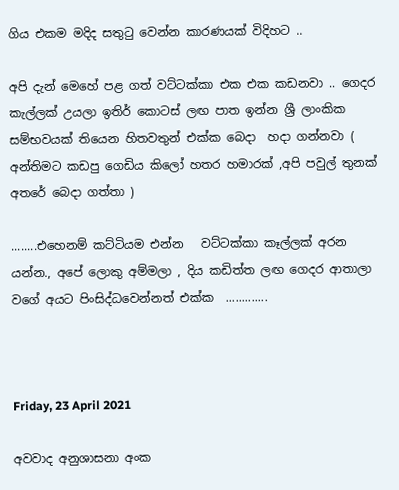ගිය එකම මදිද සතුටු වෙන්න කාරණයක් විදිහට ..

අපි දැන් මෙහේ පළ ගත් වට්ටක්කා එක එක කඩනවා .. ගෙදර කැල්ලක් උයලා ඉතිර් කොටස් ලඟ පාත ඉන්න ශ්‍රී ලාංකික සම්භවයක් තියෙන හිතවතුන් එක්ක බෙදා  හදා ගන්නවා ( අන්තිමට කඩපු ගෙඩිය කිලෝ හතර හමාරක් ,අපි පවුල් තුනක් අතරේ බෙදා ගත්තා )

........එහෙනම් කට්ටියම එන්න   වට්ටක්කා කෑල්ලක් අරන යන්න., අපේ ලොකු අම්මලා , දිය කඩිත්ත ලඟ ගෙදර ආතාලා වගේ අයට පිංසිද්ධවෙන්නත් එක්ක  .............



Friday, 23 April 2021

අවවාද අනුශාසනා අංක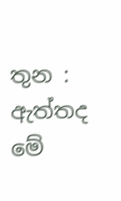තුන : ඇත්තද මේ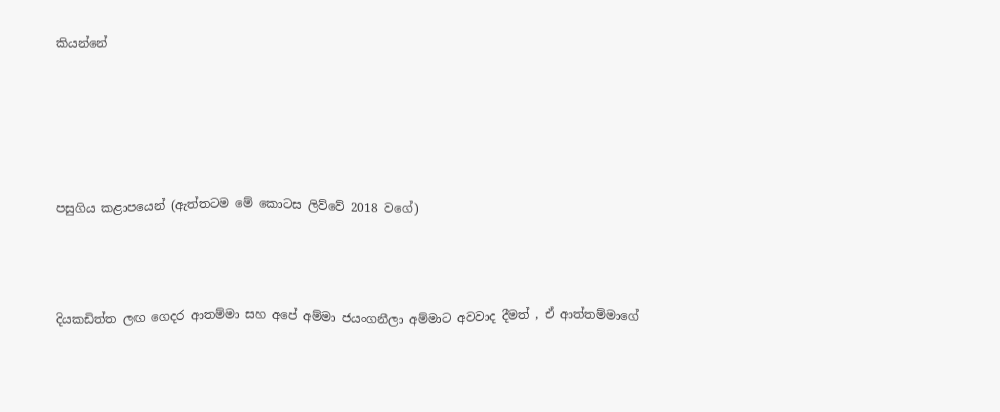කියන්නේ





පසුගිය කළාපයෙන් (ඇත්තටම මේ කොටස ලිව්වේ 2018 වගේ)



දියකඩිත්ත ලඟ ගෙදර ආතම්මා සහ අපේ අම්මා ජයංගනීලා අම්මාට අවවාද දීමත් , ඒ ආත්තම්මාගේ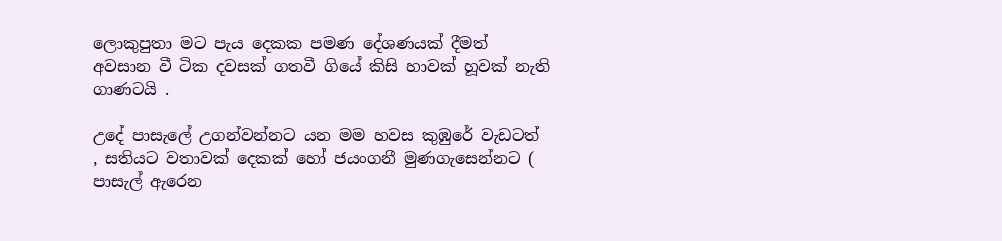ලොකුපුතා මට පැය දෙකක පමණ දේශණයක් දීමත් අවසාන වී ටික දවසක් ගතවී ගියේ කිසි හාවක් හූවක් නැති ගාණටයි .

උදේ පාසැලේ උගන්වන්නට යන මම හවස කුඹුරේ වැඩටත් , සතියට වතාවක් දෙකක් හෝ ජයංගනී මුණගැසෙන්නට ( පාසැල් ඇරෙන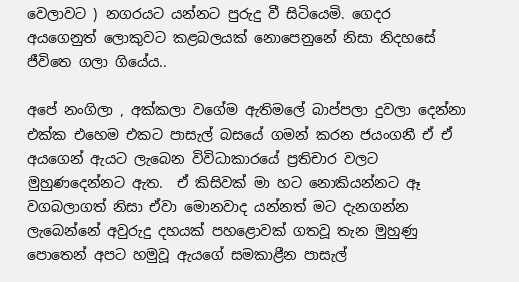වෙලාවට ) නගරයට යන්නට පුරුදු වී සිටියෙමි. ගෙදර අයගෙනුත් ලොකුවට කළබලයක් නොපෙනුනේ නිසා නිදහසේ ජීවිතෙ ගලා ගියේය..

අපේ නංගිලා , අක්කලා වගේම ඇතිමලේ බාප්පලා දුවලා දෙන්නා එක්ක එහෙම එකට පාසැල් බසයේ ගමන් කරන ජ‍යංගනී ඒ ඒ අයගෙන් ඇයට ලැබෙන විවිධාකාරයේ ප්‍රතිචාර වලට මුහුණදෙන්නට ඇත.  ඒ කිසිවක් මා හට නොකියන්නට ඈ වගබලාගත් නිසා ඒවා මොනවාද යන්නත් මට දැනගන්න ලැබෙන්නේ අවුරුදු දහයක් පහළොවක් ගතවූ තැන මුහුණු පොතෙන් අපට හමුවූ ඇයගේ සමකාළීන පාසැල්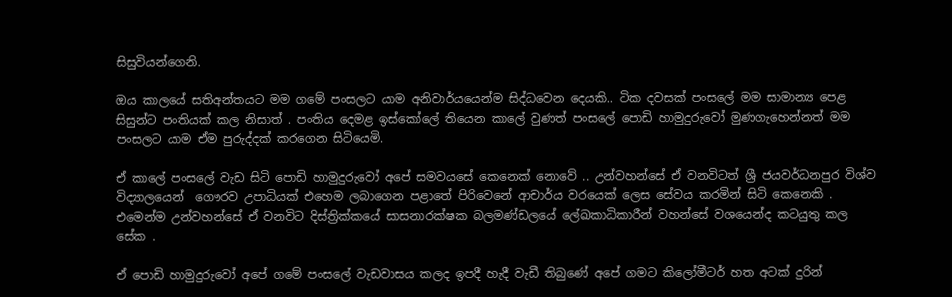සිසුවියන්ගෙනි.

ඔය කාලයේ සතිඅන්තයට මම ගමේ පංසලට යාම අනිවාර්යයෙන්ම සිද්ධවෙන දෙයකි.. ටික දවසක් පංසලේ මම සාමාන්‍ය පෙළ සිසුන්ට පංතියක් කල නිසාත් . පංතිය දෙමළ ඉස්කෝලේ තියෙන කාලේ වුණත් පංසලේ පොඩි හාමුදුරුවෝ මුණගැහෙන්නත් මම පංසලට යාම ඒම පුරුද්දක් කරගෙන සිටියෙමි.

ඒ කාලේ පංසලේ වැඩ සිටි පොඩි හාමුදුරුවෝ අපේ සමවයසේ කෙනෙක් නොවේ .. උන්වහන්සේ ඒ වනවිටත් ශ්‍රී ජයවර්ධනපුර විශ්ව විද්‍යාලයෙන්  ගෞරව උපාධියක් එහෙම ලබාගෙන පළාතේ පිරිවෙනේ ආචාර්ය වරයෙක් ලෙස සේවය කරමින් සිටි කෙනෙකි . එමෙන්ම උන්වහන්සේ ඒ වනවිට දිස්ත්‍රික්කයේ සාසනාරක්ෂක බලමණ්ඩලයේ ලේඛකාධිකාරීන් වහන්සේ වශයෙන්ද කටයුතු කල සේක .

ඒ පොඩි හාමුදුරුවෝ අපේ ගමේ පංසලේ වැඩවාසය කලද ඉපදී හැදී වැඩී තිබුණේ අපේ ගමට කිලෝමීටර් හත අටක් දුරින්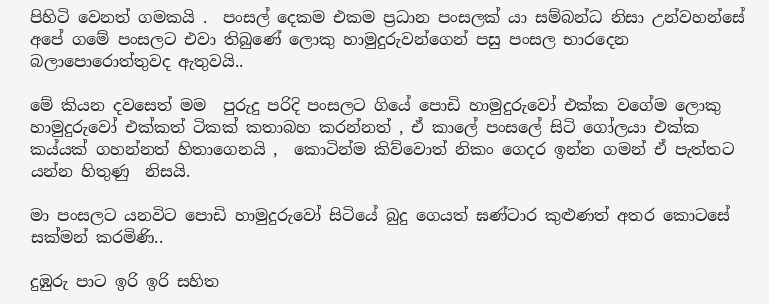පිහිටි වෙනත් ගමකයි .  පංසල් දෙකම එකම ප්‍රධාන පංසලක් යා සම්බන්ධ නිසා උන්වහන්සේ අපේ ගමේ පංසලට එවා තිබුණේ ලොකු හාමුදුරුවන්ගෙන් පසු පංසල භාරදෙන බලාපොරොත්තුවද ඇතුවයි..

මේ කියන දවසෙත් මම  පුරුදු පරිදි පංසලට ගියේ පොඩි හාමුදුරුවෝ එක්ක වගේම ලොකු හාමුදුරුවෝ එක්කත් ටිකක් කතාබහ කරන්නත් , ඒ කාලේ පංසලේ සිටි ගෝලයා එක්ක කය්යක් ගහන්නත් හිතාගෙනයි ,  කොටින්ම කිව්වොත් නිකං ගෙදර ඉන්න ගමන් ඒ පැත්තට යන්න හිතුණු  නිසයි.

මා පංසලට යනවිට පොඩි හාමුදුරුවෝ සිටියේ බුදු ගෙයත් ඝණ්ටාර කුළුණත් අතර කොටසේ සක්මන් කරමිණි..

දුඹුරු පාට ඉරි ඉරි සහිත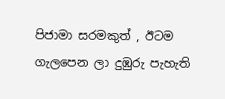පිජාමා සරමකුත් , ඊටම ගැලපෙන ලා දුඹුරු පැහැති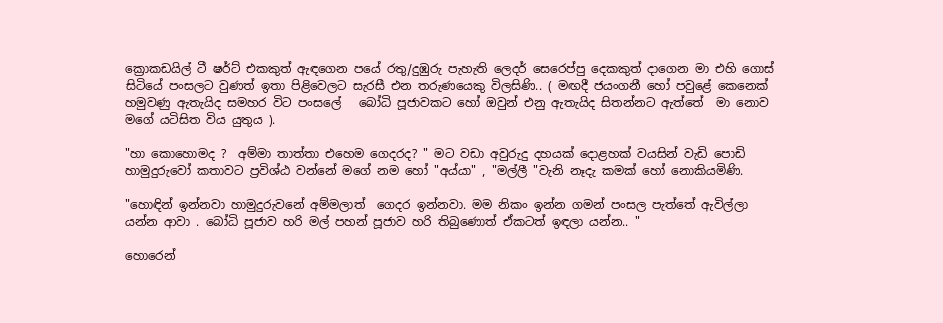ක්‍රොකඩයිල් ටී ෂර්ට් එකකුත් ඇඳගෙන පයේ රතු/දුඹුරු පැහැති ලෙදර් සෙරෙප්පු දෙකකුත් දාගෙන මා එහි ගොස් සිටියේ පංසලට වුණත් ඉතා පිළිවෙලට සැරසී එන තරුණයෙකු විලසිණි.. ( මඟදී ජයංගනී හෝ පවුළේ කෙනෙක් හමුවණු ඇතැයිද සමහර විට පංසලේ   බෝධි පූජාවකට හෝ ඔවුන් එනු ඇතැයිද සිතන්නට ඇත්තේ  මා නොව මගේ යටිසිත විය යුතුය ).

"හා කොහොමද ?  අම්මා තාත්තා එහෙම ගෙදරද? " මට වඩා අවුරුදු දහයක් දොළහක් වයසින් වැඩි පොඩි හාමුදුරුවෝ කතාවට ප්‍රවිශ්ඨ වන්නේ මගේ නම හෝ "අය්යා" , "මල්ලී "වැනි නෑදැ කමක් හෝ නොකියමිණි.

"හොඳින් ඉන්නවා හාමුදුරුවනේ අම්මලාත්  ගෙදර ඉන්නවා. මම නිකං ඉන්න ගමන් පංසල පැත්තේ ඇවිල්ලා යන්න ආවා . බෝධි පූජාව හරි මල් පහන් පූජාව හරි තිබුණොත් ඒකටත් ඉඳලා යන්න.. "

හොරෙන්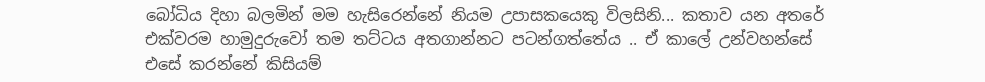බෝධිය දිහා බලමින් මම හැසිරෙන්නේ නියම උපාසකයෙකු විලසිනි... කතාව යන අතරේ එක්වරම හාමුදුරුවෝ තම තට්ටය අතගාන්නට පටන්ගත්තේය .. ඒ කාලේ උන්වහන්සේ එසේ කරන්නේ කිසියම්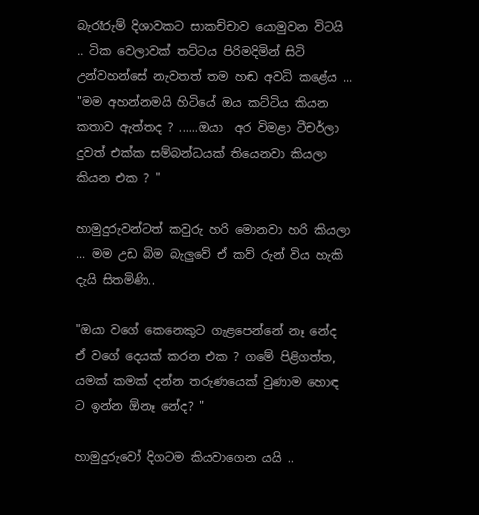බැරෑරුම් දිශාවකට සාකච්චාව යොමුවන විටයි .. ටික වෙලාවක් තට්ටය පිරිමදිමින් සිටි උන්වහන්සේ නැවතත් තම හඬ අවධි කළේය ... "මම අහන්නමයි හිටියේ ඔය කට්ටිය කියන කතාව ඇත්තද ? ......ඔයා  අර විමළා ටීචර්ලා දුවත් එක්ක සම්බන්ධයක් තියෙනවා කියලා කියන එක ? "

හාමුදුරුවන්ටත් කවුරු හරි මොනවා හරි කියලා ... මම උඩ බිම බැලුවේ ඒ කව් රුන් විය හැකි දැයි සිතමිණි..

"ඔයා වගේ කෙනෙකුට ගැළපෙන්නේ නෑ නේද ඒ වගේ දෙයක් කරන එක ? ගමේ පිළිගත්ත, යමක් කමක් දන්න තරුණයෙක් වුණාම හොඳ ට ඉන්න ඕනෑ නේද? "

හාමුදුරුවෝ දිගටම කියවාගෙන යයි ..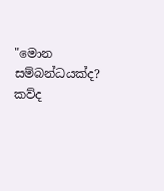"මොන සම්බන්ධයක්ද? කව්ද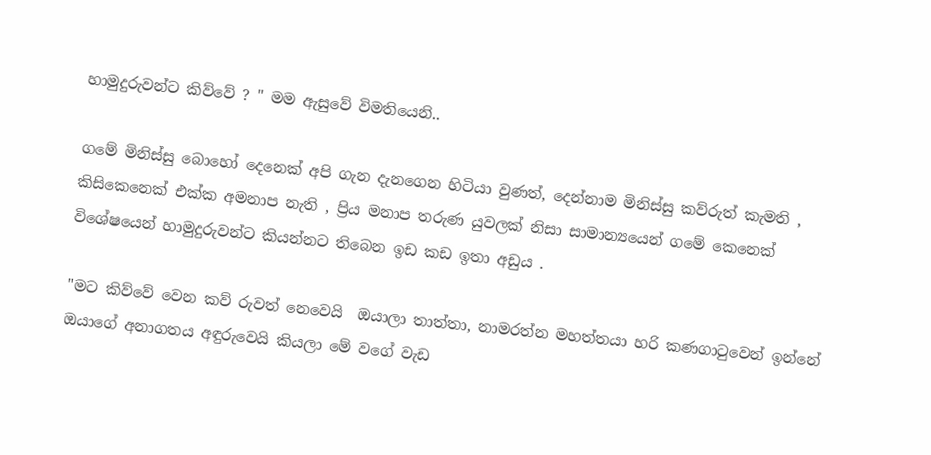හාමුදුරුවන්ට කිව්වේ ? " මම ඇසුවේ විමතියෙනි..

ගමේ මිනිස්සු බොහෝ දෙනෙක් අපි ගැන දැනගෙන හිටියා වුණත්, දෙන්නාම මිනිස්සු කව්රුත් කැමති , කිසිකෙනෙක් එක්ක අමනාප නැති , ප්‍රිය මනාප තරුණ යුවලක් නිසා සාමාන්‍යයෙන් ගමේ කෙනෙක් විශේෂයෙන් හාමුදුරුවන්ට කියන්නට තිබෙන ඉඩ කඩ ඉතා අඩුය .

"මට කිව්වේ වෙන කව් රුවත් නෙවෙයි  ඔයාලා තාත්තා, නාමරත්න මහත්තයා හරි කණගාටුවෙන් ඉන්නේ ඔයාගේ අනාගතය අඳුරුවෙයි කියලා මේ වගේ වැඩ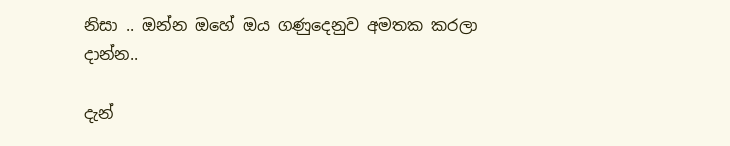නිසා .. ඔන්න ඔහේ ඔය ගණුදෙනුව අමතක කරලා දාන්න..

දැන්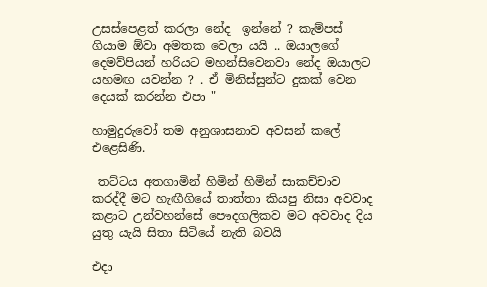උසස්පෙළත් කරලා නේද  ඉන්නේ ? කැම්පස් ගියාම ඕවා අමතක වෙලා යයි .. ඔයාලගේ දෙමව්පියන් හරියට මහන්සිවෙනවා නේද ඔයාලට යහමඟ යවන්න ? . ඒ මිනිස්සුන්ට දුකක් වෙන දෙයක් කරන්න එපා "

හාමුදුරුවෝ තම අනුශාසනාව අවසන් කලේ එළෙසිණි.

 තට්ටය අතගාමින් හිමින් හිමින් සාකච්චාව කරද්දී මට හැඟීගියේ තාත්තා කියපු නිසා අවවාද කළාට උන්වහන්සේ පෞදගලිකව මට අවවාද දිය යුතු යැයි සිතා සිටියේ නැති බවයි

එදා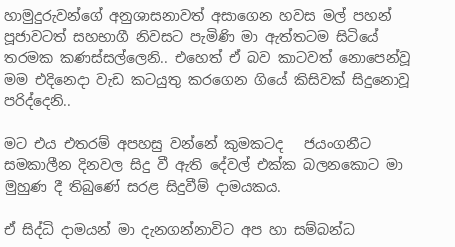හාමුදුරුවන්ගේ අනුශාසනාවත් අසාගෙන හවස මල් පහන් පූජාවටත් සහභාගී නිවසට පැමිණි මා ඇත්තටම සිටියේ තරමක කණස්සල්ලෙනි.. එහෙත් ඒ බව කාටවත් නොපෙන්වූ මම එදිනෙදා වැඩ කටයුතු කරගෙන ගියේ කිසිවක් සිදුනොවූ පරිද්දෙනි..

මට එය එතරම් අපහසු වන්නේ කුමකටද   ජයංගනීට සමකාලීන දිනවල සිදු වී ඇති දේවල් එක්ක බලනකොට මා මුහුණ දී තිබුණේ සරළ සිදුවීම් දාමයකය.

ඒ සිද්ධි දාමයන් මා දැනගන්නාවිට අප හා සම්බන්ධ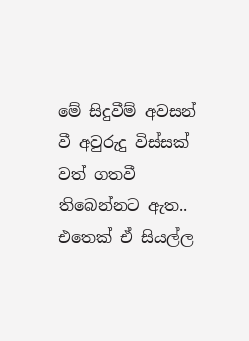මේ සිදුවීම් අවසන් වී අවුරුදු විස්සක් වත් ගතවී තිබෙන්නට ඇත.. එතෙක් ඒ සියල්ල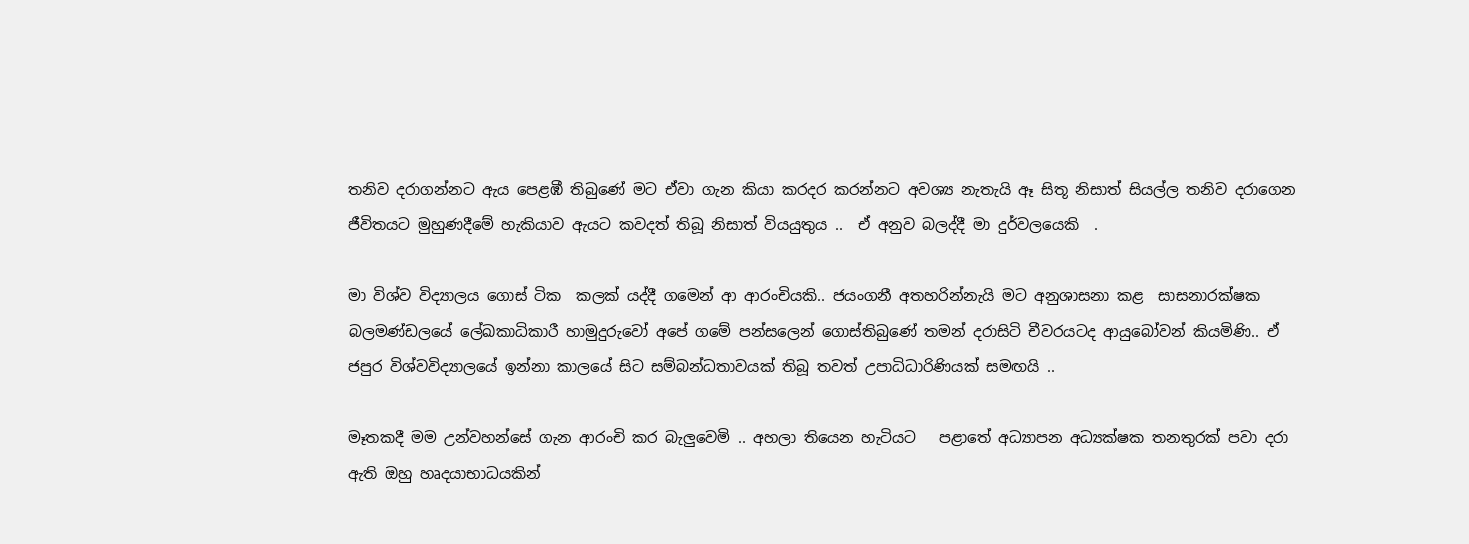තනිව දරාගන්නට ඇය පෙළඹී තිබුණේ මට ඒවා ගැන කියා කරදර කරන්නට අවශ්‍ය නැතැයි ඈ සිතූ නිසාත් සියල්ල තනිව දරාගෙන ජීවිතයට මුහුණදීමේ හැකියාව ඇයට කවදත් තිබූ නිසාත් වියයුතුය ..  ඒ අනුව බලද්දී මා දුර්වලයෙකි  .

මා විශ්ව විද්‍යාලය ගොස් ටික  කලක් යද්දී ගමෙන් ආ ආරංචියකි.. ජයංගනී අතහරින්නැයි මට අනුශාසනා කළ  සාසනාරක්ෂක බලමණ්ඩලයේ ලේඛකාධිකාරී හාමුදුරුවෝ අපේ ගමේ පන්සලෙන් ගොස්තිබුණේ තමන් දරාසිටි චීවරයටද ආයුබෝවන් කියමිණි.. ඒ ජපුර විශ්වවිද්‍යාලයේ ඉන්නා කාලයේ සිට සම්බන්ධතාවයක් තිබූ තවත් උපාධිධාරිණියක් සමඟයි ..

මෑතකදී මම උන්වහන්සේ ගැන ආරංචි කර බැලුවෙමි .. අහලා තියෙන හැටියට   පළාතේ අධ්‍යාපන අධ්‍යක්ෂක තනතුරක් පවා දරා ඇති ඔහු හෘදයාභාධයකින්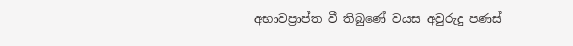අභාවප්‍රාප්ත වී තිබුණේ වයස අවුරුදු පණස්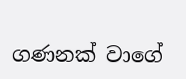ගණනක් වාගේ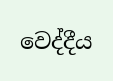වෙද්දීය